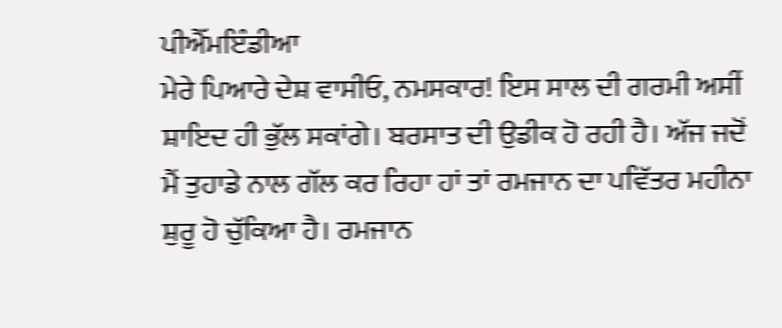ਪੀਐੱਮਇੰਡੀਆ
ਮੇਰੇ ਪਿਆਰੇ ਦੇਸ਼ ਵਾਸੀਓ, ਨਮਸਕਾਰ! ਇਸ ਸਾਲ ਦੀ ਗਰਮੀ ਅਸੀਂ ਸ਼ਾਇਦ ਹੀ ਭੁੱਲ ਸਕਾਂਗੇ। ਬਰਸਾਤ ਦੀ ਉਡੀਕ ਹੋ ਰਹੀ ਹੈ। ਅੱਜ ਜਦੋਂ ਮੈਂ ਤੁਹਾਡੇ ਨਾਲ ਗੱਲ ਕਰ ਰਿਹਾ ਹਾਂ ਤਾਂ ਰਮਜਾਨ ਦਾ ਪਵਿੱਤਰ ਮਹੀਨਾ ਸ਼ੁਰੂ ਹੋ ਚੁੱਕਿਆ ਹੈ। ਰਮਜਾਨ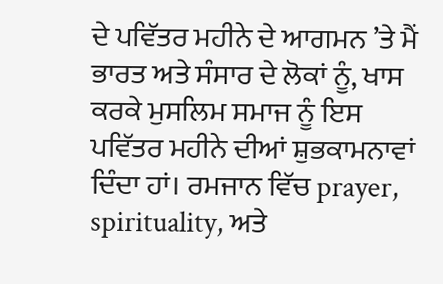ਦੇ ਪਵਿੱਤਰ ਮਹੀਨੇ ਦੇ ਆਗਮਨ ’ਤੇ ਮੈਂ ਭਾਰਤ ਅਤੇ ਸੰਸਾਰ ਦੇ ਲੋਕਾਂ ਨੂੰ, ਖਾਸ ਕਰਕੇ ਮੁਸਲਿਮ ਸਮਾਜ ਨੂੰ ਇਸ ਪਵਿੱਤਰ ਮਹੀਨੇ ਦੀਆਂ ਸ਼ੁਭਕਾਮਨਾਵਾਂ ਦਿੰਦਾ ਹਾਂ। ਰਮਜਾਨ ਵਿੱਚ prayer, spirituality, ਅਤੇ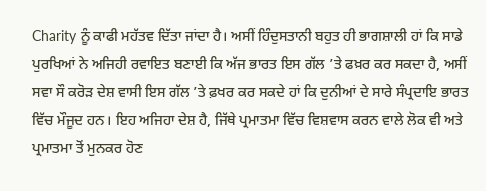Charity ਨੂੰ ਕਾਫੀ ਮਹੱਤਵ ਦਿੱਤਾ ਜਾਂਦਾ ਹੈ। ਅਸੀਂ ਹਿੰਦੁਸਤਾਨੀ ਬਹੁਤ ਹੀ ਭਾਗਸ਼ਾਲੀ ਹਾਂ ਕਿ ਸਾਡੇ ਪੁਰਖਿਆਂ ਨੇ ਅਜਿਹੀ ਰਵਾਇਤ ਬਣਾਈ ਕਿ ਅੱਜ ਭਾਰਤ ਇਸ ਗੱਲ ’ਤੇ ਫਖ਼ਰ ਕਰ ਸਕਦਾ ਹੈ, ਅਸੀਂ ਸਵਾ ਸੌ ਕਰੋੜ ਦੇਸ਼ ਵਾਸੀ ਇਸ ਗੱਲ ’ਤੇ ਫ਼ਖਰ ਕਰ ਸਕਦੇ ਹਾਂ ਕਿ ਦੁਨੀਆਂ ਦੇ ਸਾਰੇ ਸੰਪ੍ਰਦਾਇ ਭਾਰਤ ਵਿੱਚ ਮੌਜੂਦ ਹਨ। ਇਹ ਅਜਿਹਾ ਦੇਸ਼ ਹੈ, ਜਿੱਥੇ ਪ੍ਰਮਾਤਮਾ ਵਿੱਚ ਵਿਸ਼ਵਾਸ ਕਰਨ ਵਾਲੇ ਲੋਕ ਵੀ ਅਤੇ ਪ੍ਰਮਾਤਮਾ ਤੋਂ ਮੁਨਕਰ ਹੋਣ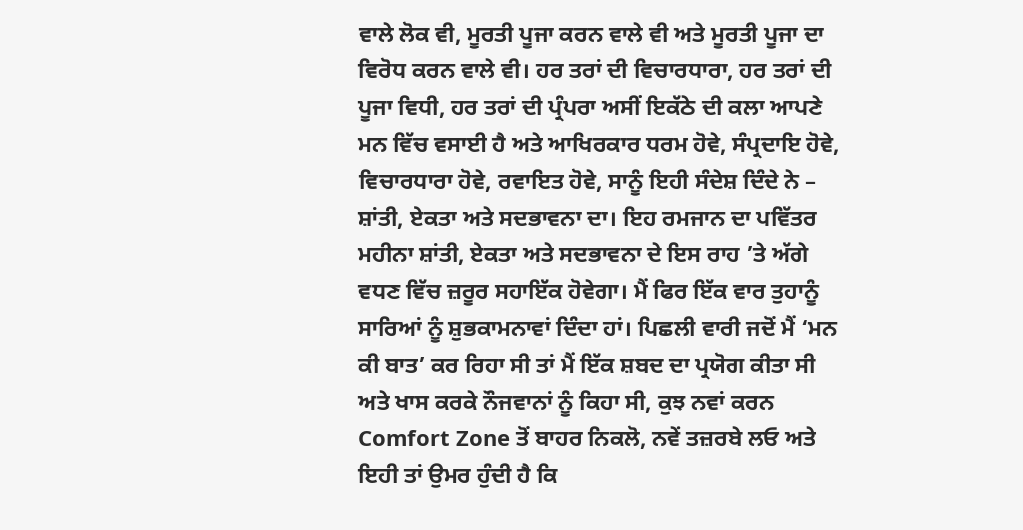ਵਾਲੇ ਲੋਕ ਵੀ, ਮੂਰਤੀ ਪੂਜਾ ਕਰਨ ਵਾਲੇ ਵੀ ਅਤੇ ਮੂਰਤੀ ਪੂਜਾ ਦਾ ਵਿਰੋਧ ਕਰਨ ਵਾਲੇ ਵੀ। ਹਰ ਤਰਾਂ ਦੀ ਵਿਚਾਰਧਾਰਾ, ਹਰ ਤਰਾਂ ਦੀ ਪੂਜਾ ਵਿਧੀ, ਹਰ ਤਰਾਂ ਦੀ ਪ੍ਰੰਪਰਾ ਅਸੀਂ ਇਕੱਠੇ ਦੀ ਕਲਾ ਆਪਣੇ ਮਨ ਵਿੱਚ ਵਸਾਈ ਹੈ ਅਤੇ ਆਖਿਰਕਾਰ ਧਰਮ ਹੋਵੇ, ਸੰਪ੍ਰਦਾਇ ਹੋਵੇ, ਵਿਚਾਰਧਾਰਾ ਹੋਵੇ, ਰਵਾਇਤ ਹੋਵੇ, ਸਾਨੂੰ ਇਹੀ ਸੰਦੇਸ਼ ਦਿੰਦੇ ਨੇ – ਸ਼ਾਂਤੀ, ਏਕਤਾ ਅਤੇ ਸਦਭਾਵਨਾ ਦਾ। ਇਹ ਰਮਜਾਨ ਦਾ ਪਵਿੱਤਰ ਮਹੀਨਾ ਸ਼ਾਂਤੀ, ਏਕਤਾ ਅਤੇ ਸਦਭਾਵਨਾ ਦੇ ਇਸ ਰਾਹ ’ਤੇ ਅੱਗੇ ਵਧਣ ਵਿੱਚ ਜ਼ਰੂਰ ਸਹਾਇੱਕ ਹੋਵੇਗਾ। ਮੈਂ ਫਿਰ ਇੱਕ ਵਾਰ ਤੁਹਾਨੂੰ ਸਾਰਿਆਂ ਨੂੰ ਸ਼ੁਭਕਾਮਨਾਵਾਂ ਦਿੰਦਾ ਹਾਂ। ਪਿਛਲੀ ਵਾਰੀ ਜਦੋਂ ਮੈਂ ‘ਮਨ ਕੀ ਬਾਤ’ ਕਰ ਰਿਹਾ ਸੀ ਤਾਂ ਮੈਂ ਇੱਕ ਸ਼ਬਦ ਦਾ ਪ੍ਰਯੋਗ ਕੀਤਾ ਸੀ ਅਤੇ ਖਾਸ ਕਰਕੇ ਨੌਜਵਾਨਾਂ ਨੂੰ ਕਿਹਾ ਸੀ, ਕੁਝ ਨਵਾਂ ਕਰਨ Comfort Zone ਤੋਂ ਬਾਹਰ ਨਿਕਲੋ, ਨਵੇਂ ਤਜ਼ਰਬੇ ਲਓ ਅਤੇ ਇਹੀ ਤਾਂ ਉਮਰ ਹੁੰਦੀ ਹੈ ਕਿ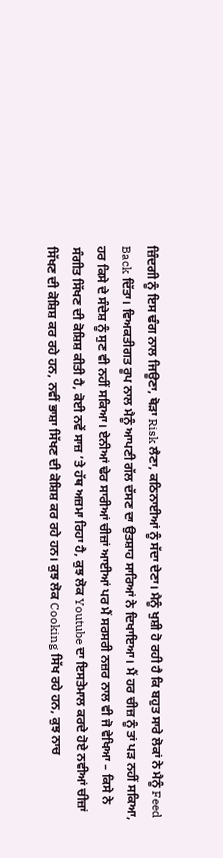ਜ਼ਿੰਦਗੀ ਨੂੰ ਇਸ ਢੰਗ ਨਾਲ ਜਿਊਣਾ, ਥੋੜਾ Risk ਲੈਣਾ, ਕਠਿਨਾਈਆਂ ਨੂੰ ਸੱਦਾ ਦੇਣਾ। ਮੈਨੂੰ ਖੁਸ਼ੀ ਹੋ ਰਹੀ ਹੈ ਕਿ ਬਹੁਤ ਸਾਰੇ ਲੋਕਾਂ ਨੇ ਮੈਨੂੰ Feed Back ਦਿੱਤਾ। ਵਿਅਕਤੀਗਤ ਰੂਪ ਨਾਲ ਮੈਨੂੰ ਆਪਣੀ ਗੱਲ ਦੱਸਣ ਦਾ ਉਤਸ਼ਾਹ ਸਾਰਿਆਂ ਨੇ ਦਿਖਾਇਆ। ਮੈਂ ਹਰ ਚੀਜ਼ ਨੂੰ ਤਾਂ ਪੜ ਨਹੀਂ ਸਕਿਆ, ਹਰ ਕਿਸੇ ਦੇ ਸੰਦੇਸ਼ ਨੂੰ ਸੁਣ ਵੀ ਨਹੀਂ ਸਕਿਆ। ਏਨੀਆਂ ਢੇਰ ਸਾਰੀਆਂ ਚੀਜ਼ਾਂ ਆਈਆਂ ਪਰ ਮੈਂ ਸਰਸਰੀ ਨਜ਼ਰ ਨਾਲ ਵੀ ਜੋ ਵੇਖਿਆ – ਕਿਸੇ ਨੇ ਸੰਗੀਤ ਸਿੱਖਣ ਦੀ ਕੋਸ਼ਿਸ਼ ਕੀਤੀ ਹੈ, ਕੋਈ ਨਵੇਂ ਸਾਜ਼ ’ਤੇ ਹੱਥ ਅਜ਼ਮਾ ਰਿਹਾ ਹੈ, ਕੁਝ ਲੋਕ Youtube ਦਾ ਇਸਤੇਮਾਲ ਕਰਦੇ ਹੋਏ ਨਵੀਆਂ ਚੀਜ਼ਾਂ ਸਿੱਖਣ ਦੀ ਕੋਸ਼ਿਸ਼ ਕਰ ਰਹੇ ਹਨ, ਨਵੀਂ ਭਾਸ਼ਾ ਸਿੱਖਣ ਦੀ ਕੋਸ਼ਿਸ਼ ਕਰ ਰਹੇ ਹਨ। ਕੁਝ ਲੋਕ Cooking ਸਿੱਖ ਰਹੇ ਹਨ, ਕੁਝ ਨਾਚ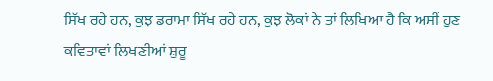ਸਿੱਖ ਰਹੇ ਹਨ, ਕੁਝ ਡਰਾਮਾ ਸਿੱਖ ਰਹੇ ਹਨ, ਕੁਝ ਲੋਕਾਂ ਨੇ ਤਾਂ ਲਿਖਿਆ ਹੈ ਕਿ ਅਸੀਂ ਹੁਣ ਕਵਿਤਾਵਾਂ ਲਿਖਣੀਆਂ ਸ਼ੁਰੂ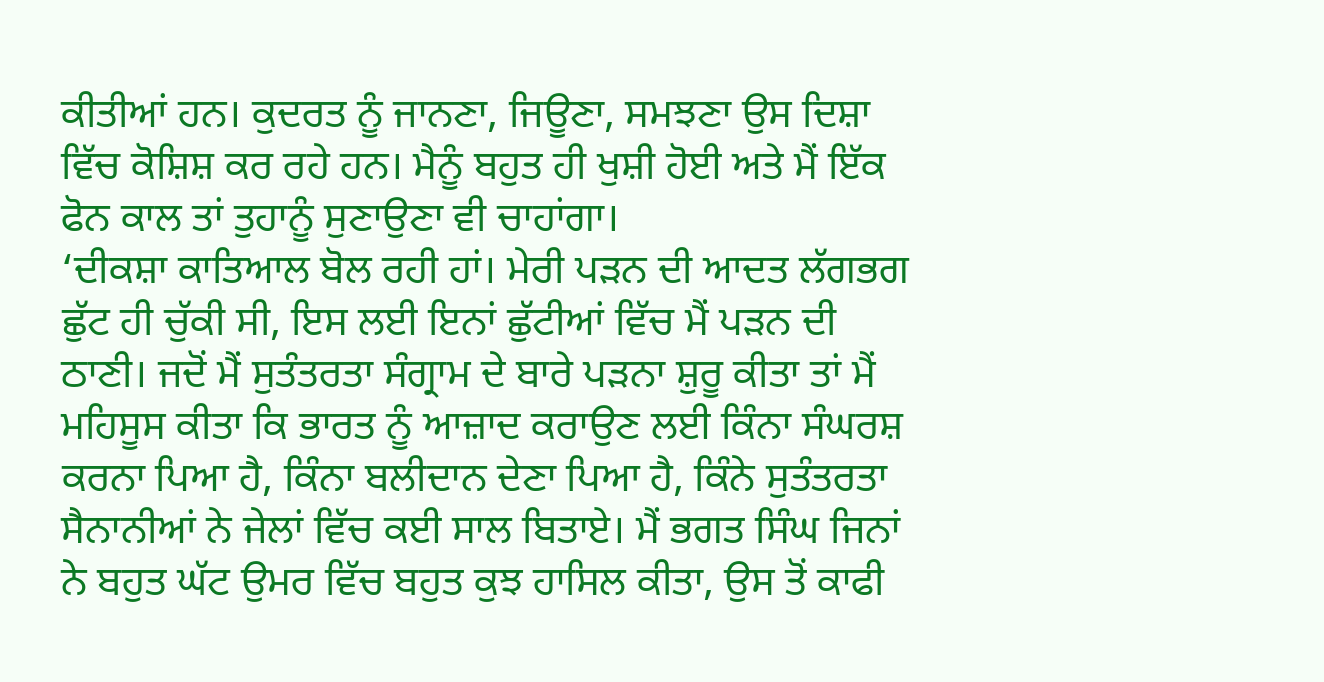ਕੀਤੀਆਂ ਹਨ। ਕੁਦਰਤ ਨੂੰ ਜਾਨਣਾ, ਜਿਊਣਾ, ਸਮਝਣਾ ਉਸ ਦਿਸ਼ਾ ਵਿੱਚ ਕੋਸ਼ਿਸ਼ ਕਰ ਰਹੇ ਹਨ। ਮੈਨੂੰ ਬਹੁਤ ਹੀ ਖੁਸ਼ੀ ਹੋਈ ਅਤੇ ਮੈਂ ਇੱਕ ਫੋਨ ਕਾਲ ਤਾਂ ਤੁਹਾਨੂੰ ਸੁਣਾਉਣਾ ਵੀ ਚਾਹਾਂਗਾ।
‘ਦੀਕਸ਼ਾ ਕਾਤਿਆਲ ਬੋਲ ਰਹੀ ਹਾਂ। ਮੇਰੀ ਪੜਨ ਦੀ ਆਦਤ ਲੱਗਭਗ ਛੁੱਟ ਹੀ ਚੁੱਕੀ ਸੀ, ਇਸ ਲਈ ਇਨਾਂ ਛੁੱਟੀਆਂ ਵਿੱਚ ਮੈਂ ਪੜਨ ਦੀ ਠਾਣੀ। ਜਦੋਂ ਮੈਂ ਸੁਤੰਤਰਤਾ ਸੰਗ੍ਰਾਮ ਦੇ ਬਾਰੇ ਪੜਨਾ ਸ਼ੁਰੂ ਕੀਤਾ ਤਾਂ ਮੈਂ ਮਹਿਸੂਸ ਕੀਤਾ ਕਿ ਭਾਰਤ ਨੂੰ ਆਜ਼ਾਦ ਕਰਾਉਣ ਲਈ ਕਿੰਨਾ ਸੰਘਰਸ਼ ਕਰਨਾ ਪਿਆ ਹੈ, ਕਿੰਨਾ ਬਲੀਦਾਨ ਦੇਣਾ ਪਿਆ ਹੈ, ਕਿੰਨੇ ਸੁਤੰਤਰਤਾ ਸੈਨਾਨੀਆਂ ਨੇ ਜੇਲਾਂ ਵਿੱਚ ਕਈ ਸਾਲ ਬਿਤਾਏ। ਮੈਂ ਭਗਤ ਸਿੰਘ ਜਿਨਾਂ ਨੇ ਬਹੁਤ ਘੱਟ ਉਮਰ ਵਿੱਚ ਬਹੁਤ ਕੁਝ ਹਾਸਿਲ ਕੀਤਾ, ਉਸ ਤੋਂ ਕਾਫੀ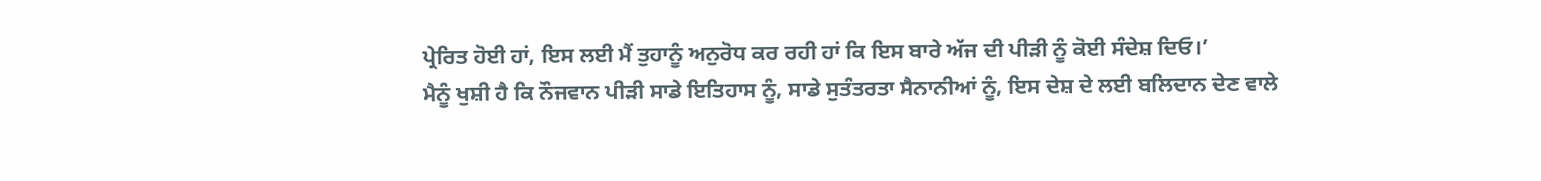ਪ੍ਰੇਰਿਤ ਹੋਈ ਹਾਂ, ਇਸ ਲਈ ਮੈਂ ਤੁਹਾਨੂੰ ਅਨੁਰੋਧ ਕਰ ਰਹੀ ਹਾਂ ਕਿ ਇਸ ਬਾਰੇ ਅੱਜ ਦੀ ਪੀੜੀ ਨੂੰ ਕੋਈ ਸੰਦੇਸ਼ ਦਿਓ।’
ਮੈਨੂੰ ਖੁਸ਼ੀ ਹੈ ਕਿ ਨੌਜਵਾਨ ਪੀੜੀ ਸਾਡੇ ਇਤਿਹਾਸ ਨੂੰ, ਸਾਡੇ ਸੁਤੰਤਰਤਾ ਸੈਨਾਨੀਆਂ ਨੂੰ, ਇਸ ਦੇਸ਼ ਦੇ ਲਈ ਬਲਿਦਾਨ ਦੇਣ ਵਾਲੇ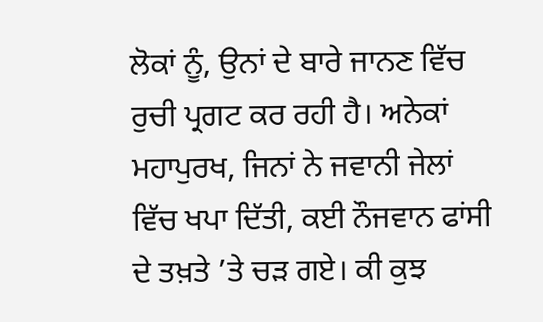ਲੋਕਾਂ ਨੂੰ, ਉਨਾਂ ਦੇ ਬਾਰੇ ਜਾਨਣ ਵਿੱਚ ਰੁਚੀ ਪ੍ਰਗਟ ਕਰ ਰਹੀ ਹੈ। ਅਨੇਕਾਂ ਮਹਾਪੁਰਖ, ਜਿਨਾਂ ਨੇ ਜਵਾਨੀ ਜੇਲਾਂ ਵਿੱਚ ਖਪਾ ਦਿੱਤੀ, ਕਈ ਨੌਜਵਾਨ ਫਾਂਸੀ ਦੇ ਤਖ਼ਤੇ ’ਤੇ ਚੜ ਗਏ। ਕੀ ਕੁਝ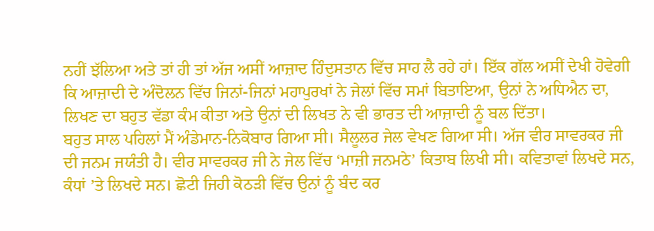ਨਹੀਂ ਝੱਲਿਆ ਅਤੇ ਤਾਂ ਹੀ ਤਾਂ ਅੱਜ ਅਸੀਂ ਆਜ਼ਾਦ ਹਿੰਦੁਸਤਾਨ ਵਿੱਚ ਸਾਹ ਲੈ ਰਹੇ ਹਾਂ। ਇੱਕ ਗੱਲ ਅਸੀਂ ਦੇਖੀ ਹੋਵੇਗੀ ਕਿ ਆਜ਼ਾਦੀ ਦੇ ਅੰਦੋਲਨ ਵਿੱਚ ਜਿਨਾਂ-ਜਿਨਾਂ ਮਹਾਪੁਰਖਾਂ ਨੇ ਜੇਲਾਂ ਵਿੱਚ ਸਮਾਂ ਬਿਤਾਇਆ, ਉਨਾਂ ਨੇ ਅਧਿਐਨ ਦਾ, ਲਿਖਣ ਦਾ ਬਹੁਤ ਵੱਡਾ ਕੰਮ ਕੀਤਾ ਅਤੇ ਉਨਾਂ ਦੀ ਲਿਖਤ ਨੇ ਵੀ ਭਾਰਤ ਦੀ ਆਜ਼ਾਦੀ ਨੂੰ ਬਲ ਦਿੱਤਾ।
ਬਹੁਤ ਸਾਲ ਪਹਿਲਾਂ ਮੈਂ ਅੰਡੇਮਾਨ-ਨਿਕੋਬਾਰ ਗਿਆ ਸੀ। ਸੈਲੂਲਰ ਜੇਲ ਵੇਖਣ ਗਿਆ ਸੀ। ਅੱਜ ਵੀਰ ਸਾਵਰਕਰ ਜੀ ਦੀ ਜਨਮ ਜਯੰਤੀ ਹੈ। ਵੀਰ ਸਾਵਰਕਰ ਜੀ ਨੇ ਜੇਲ ਵਿੱਚ ‘ਮਾਜ਼ੀ ਜਨਮਠੇ’ ਕਿਤਾਬ ਲਿਖੀ ਸੀ। ਕਵਿਤਾਵਾਂ ਲਿਖਦੇ ਸਨ, ਕੰਧਾਂ ’ਤੇ ਲਿਖਦੇ ਸਨ। ਛੋਟੀ ਜਿਹੀ ਕੋਠੜੀ ਵਿੱਚ ਉਨਾਂ ਨੂੰ ਬੰਦ ਕਰ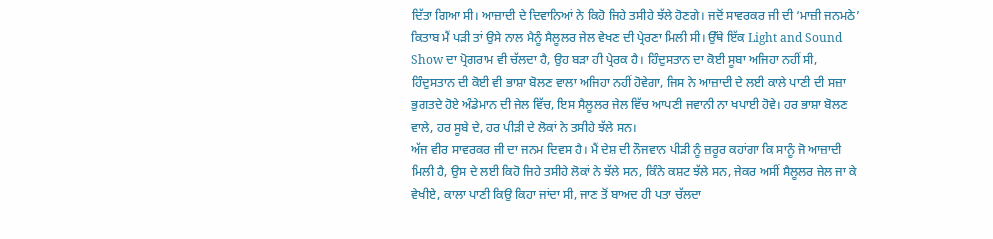ਦਿੱਤਾ ਗਿਆ ਸੀ। ਆਜ਼ਾਦੀ ਦੇ ਦਿਵਾਨਿਆਂ ਨੇ ਕਿਹੋ ਜਿਹੇ ਤਸੀਹੇ ਝੱਲੇ ਹੋਣਗੇ। ਜਦੋਂ ਸਾਵਰਕਰ ਜੀ ਦੀ ‘ਮਾਜ਼ੀ ਜਨਮਠੇ’ ਕਿਤਾਬ ਮੈਂ ਪੜੀ ਤਾਂ ਉਸੇ ਨਾਲ ਮੈਨੂੰ ਸੈਲੂਲਰ ਜੇਲ ਵੇਖਣ ਦੀ ਪ੍ਰੇਰਣਾ ਮਿਲੀ ਸੀ। ਉੱਥੇ ਇੱਕ Light and Sound Show ਦਾ ਪ੍ਰੋਗਰਾਮ ਵੀ ਚੱਲਦਾ ਹੈ, ਉਹ ਬੜਾ ਹੀ ਪ੍ਰੇਰਕ ਹੈ। ਹਿੰਦੁਸਤਾਨ ਦਾ ਕੋਈ ਸੂਬਾ ਅਜਿਹਾ ਨਹੀਂ ਸੀ, ਹਿੰਦੁਸਤਾਨ ਦੀ ਕੋਈ ਵੀ ਭਾਸ਼ਾ ਬੋਲਣ ਵਾਲਾ ਅਜਿਹਾ ਨਹੀਂ ਹੋਵੇਗਾ, ਜਿਸ ਨੇ ਆਜ਼ਾਦੀ ਦੇ ਲਈ ਕਾਲੇ ਪਾਣੀ ਦੀ ਸਜ਼ਾ ਭੁਗਤਦੇ ਹੋਏ ਅੰਡੇਮਾਨ ਦੀ ਜੇਲ ਵਿੱਚ, ਇਸ ਸੈਲੂਲਰ ਜੇਲ ਵਿੱਚ ਆਪਣੀ ਜਵਾਨੀ ਨਾ ਖਪਾਈ ਹੋਵੇ। ਹਰ ਭਾਸ਼ਾ ਬੋਲਣ ਵਾਲੇ, ਹਰ ਸੂਬੇ ਦੇ, ਹਰ ਪੀੜੀ ਦੇ ਲੋਕਾਂ ਨੇ ਤਸੀਹੇ ਝੱਲੇ ਸਨ।
ਅੱਜ ਵੀਰ ਸਾਵਰਕਰ ਜੀ ਦਾ ਜਨਮ ਦਿਵਸ ਹੈ। ਮੈਂ ਦੇਸ਼ ਦੀ ਨੌਜਵਾਨ ਪੀੜੀ ਨੂੰ ਜ਼ਰੂਰ ਕਹਾਂਗਾ ਕਿ ਸਾਨੂੰ ਜੋ ਆਜ਼ਾਦੀ ਮਿਲੀ ਹੈ, ਉਸ ਦੇ ਲਈ ਕਿਹੋ ਜਿਹੇ ਤਸੀਹੇ ਲੋਕਾਂ ਨੇ ਝੱਲੇ ਸਨ, ਕਿੰਨੇ ਕਸ਼ਟ ਝੱਲੇ ਸਨ, ਜੇਕਰ ਅਸੀਂ ਸੈਲੂਲਰ ਜੇਲ ਜਾ ਕੇ ਵੇਖੀਏ, ਕਾਲਾ ਪਾਣੀ ਕਿਉ ਕਿਹਾ ਜਾਂਦਾ ਸੀ, ਜਾਣ ਤੋਂ ਬਾਅਦ ਹੀ ਪਤਾ ਚੱਲਦਾ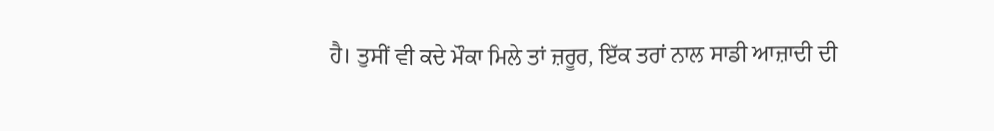ਹੈ। ਤੁਸੀਂ ਵੀ ਕਦੇ ਮੌਕਾ ਮਿਲੇ ਤਾਂ ਜ਼ਰੂਰ, ਇੱਕ ਤਰਾਂ ਨਾਲ ਸਾਡੀ ਆਜ਼ਾਦੀ ਦੀ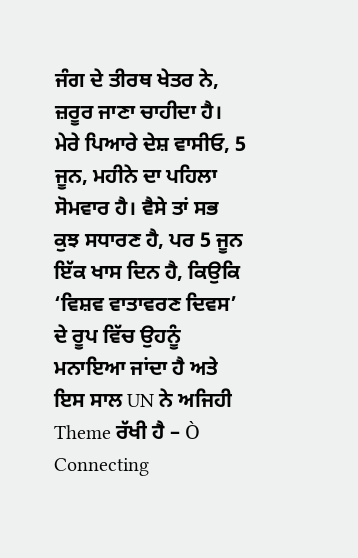ਜੰਗ ਦੇ ਤੀਰਥ ਖੇਤਰ ਨੇ, ਜ਼ਰੂਰ ਜਾਣਾ ਚਾਹੀਦਾ ਹੈ।
ਮੇਰੇ ਪਿਆਰੇ ਦੇਸ਼ ਵਾਸੀਓ, 5 ਜੂਨ, ਮਹੀਨੇ ਦਾ ਪਹਿਲਾ ਸੋਮਵਾਰ ਹੈ। ਵੈਸੇ ਤਾਂ ਸਭ ਕੁਝ ਸਧਾਰਣ ਹੈ, ਪਰ 5 ਜੂਨ ਇੱਕ ਖਾਸ ਦਿਨ ਹੈ, ਕਿਉਕਿ ‘ਵਿਸ਼ਵ ਵਾਤਾਵਰਣ ਦਿਵਸ’ ਦੇ ਰੂਪ ਵਿੱਚ ਉਹਨੂੰ ਮਨਾਇਆ ਜਾਂਦਾ ਹੈ ਅਤੇ ਇਸ ਸਾਲ UN ਨੇ ਅਜਿਹੀ Theme ਰੱਖੀ ਹੈ – Ò Connecting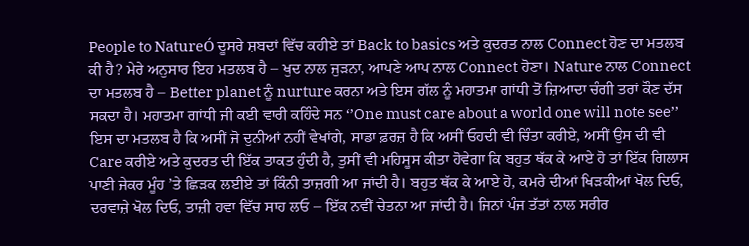People to NatureÓ ਦੂਸਰੇ ਸ਼ਬਦਾਂ ਵਿੱਚ ਕਹੀਏ ਤਾਂ Back to basics ਅਤੇ ਕੁਦਰਤ ਨਾਲ Connect ਹੋਣ ਦਾ ਮਤਲਬ ਕੀ ਹੈ? ਮੇਰੇ ਅਨੁਸਾਰ ਇਹ ਮਤਲਬ ਹੈ – ਖੁਦ ਨਾਲ ਜੁੜਨਾ, ਆਪਣੇ ਆਪ ਨਾਲ Connect ਹੋਣਾ। Nature ਨਾਲ Connect ਦਾ ਮਤਲਬ ਹੈ – Better planet ਨੂੰ nurture ਕਰਨਾ ਅਤੇ ਇਸ ਗੱਲ ਨੂੰ ਮਹਾਤਮਾ ਗਾਂਧੀ ਤੋਂ ਜ਼ਿਆਦਾ ਚੰਗੀ ਤਰਾਂ ਕੌਣ ਦੱਸ ਸਕਦਾ ਹੈ। ਮਹਾਤਮਾ ਗਾਂਧੀ ਜੀ ਕਈ ਵਾਰੀ ਕਹਿੰਦੇ ਸਨ ‘’One must care about a world one will note see’’ ਇਸ ਦਾ ਮਤਲਬ ਹੈ ਕਿ ਅਸੀਂ ਜੋ ਦੁਨੀਆਂ ਨਹੀਂ ਵੇਖਾਂਗੇ, ਸਾਡਾ ਫ਼ਰਜ਼ ਹੈ ਕਿ ਅਸੀਂ ਓਹਦੀ ਵੀ ਚਿੰਤਾ ਕਰੀਏ, ਅਸੀਂ ਉਸ ਦੀ ਵੀ Care ਕਰੀਏ ਅਤੇ ਕੁਦਰਤ ਦੀ ਇੱਕ ਤਾਕਤ ਹੁੰਦੀ ਹੈ, ਤੁਸੀਂ ਵੀ ਮਹਿਸੂਸ ਕੀਤਾ ਹੋਵੇਗਾ ਕਿ ਬਹੁਤ ਥੱਕ ਕੇ ਆਏ ਹੋ ਤਾਂ ਇੱਕ ਗਿਲਾਸ ਪਾਣੀ ਜੇਕਰ ਮੂੰਹ ’ਤੇ ਛਿੜਕ ਲਈਏ ਤਾਂ ਕਿੰਨੀ ਤਾਜ਼ਗੀ ਆ ਜਾਂਦੀ ਹੈ। ਬਹੁਤ ਥੱਕ ਕੇ ਆਏ ਹੋ, ਕਮਰੇ ਦੀਆਂ ਖਿੜਕੀਆਂ ਖੋਲ ਦਿਓ, ਦਰਵਾਜ਼ੇ ਖੋਲ ਦਿਓ, ਤਾਜ਼ੀ ਹਵਾ ਵਿੱਚ ਸਾਹ ਲਓ – ਇੱਕ ਨਵੀਂ ਚੇਤਨਾ ਆ ਜਾਂਦੀ ਹੈ। ਜਿਨਾਂ ਪੰਜ ਤੱਤਾਂ ਨਾਲ ਸਰੀਰ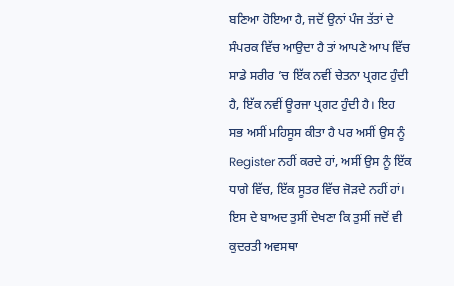ਬਣਿਆ ਹੋਇਆ ਹੈ, ਜਦੋਂ ਉਨਾਂ ਪੰਜ ਤੱਤਾਂ ਦੇ ਸੰਪਰਕ ਵਿੱਚ ਆਉਦਾ ਹੈ ਤਾਂ ਆਪਣੇ ਆਪ ਵਿੱਚ ਸਾਡੇ ਸਰੀਰ ’ਚ ਇੱਕ ਨਵੀਂ ਚੇਤਨਾ ਪ੍ਰਗਟ ਹੁੰਦੀ ਹੈ, ਇੱਕ ਨਵੀਂ ਊਰਜਾ ਪ੍ਰਗਟ ਹੁੰਦੀ ਹੈ। ਇਹ ਸਭ ਅਸੀਂ ਮਹਿਸੂਸ ਕੀਤਾ ਹੈ ਪਰ ਅਸੀਂ ਉਸ ਨੂੰ Register ਨਹੀਂ ਕਰਦੇ ਹਾਂ, ਅਸੀਂ ਉਸ ਨੂੰ ਇੱਕ ਧਾਗੇ ਵਿੱਚ, ਇੱਕ ਸੂਤਰ ਵਿੱਚ ਜੋੜਦੇ ਨਹੀਂ ਹਾਂ। ਇਸ ਦੇ ਬਾਅਦ ਤੁਸੀਂ ਦੇਖਣਾ ਕਿ ਤੁਸੀਂ ਜਦੋਂ ਵੀ ਕੁਦਰਤੀ ਅਵਸਥਾ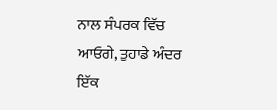ਨਾਲ ਸੰਪਰਕ ਵਿੱਚ ਆਓਗੇ, ਤੁਹਾਡੇ ਅੰਦਰ ਇੱਕ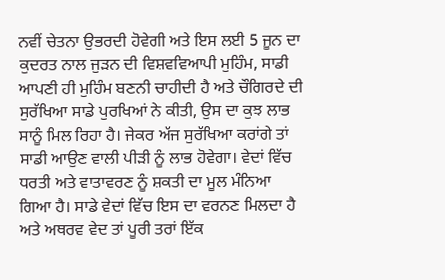ਨਵੀਂ ਚੇਤਨਾ ਉਭਰਦੀ ਹੋਵੇਗੀ ਅਤੇ ਇਸ ਲਈ 5 ਜੂਨ ਦਾ ਕੁਦਰਤ ਨਾਲ ਜੁੜਨ ਦੀ ਵਿਸ਼ਵਵਿਆਪੀ ਮੁਹਿੰਮ, ਸਾਡੀ ਆਪਣੀ ਹੀ ਮੁਹਿੰਮ ਬਣਨੀ ਚਾਹੀਦੀ ਹੈ ਅਤੇ ਚੌਗਿਰਦੇ ਦੀ ਸੁਰੱਖਿਆ ਸਾਡੇ ਪੁਰਖਿਆਂ ਨੇ ਕੀਤੀ, ਉਸ ਦਾ ਕੁਝ ਲਾਭ ਸਾਨੂੰ ਮਿਲ ਰਿਹਾ ਹੈ। ਜੇਕਰ ਅੱਜ ਸੁਰੱਖਿਆ ਕਰਾਂਗੇ ਤਾਂ ਸਾਡੀ ਆਉਣ ਵਾਲੀ ਪੀੜੀ ਨੂੰ ਲਾਭ ਹੋਵੇਗਾ। ਵੇਦਾਂ ਵਿੱਚ ਧਰਤੀ ਅਤੇ ਵਾਤਾਵਰਣ ਨੂੰ ਸ਼ਕਤੀ ਦਾ ਮੂਲ ਮੰਨਿਆ ਗਿਆ ਹੈ। ਸਾਡੇ ਵੇਦਾਂ ਵਿੱਚ ਇਸ ਦਾ ਵਰਨਣ ਮਿਲਦਾ ਹੈ ਅਤੇ ਅਥਰਵ ਵੇਦ ਤਾਂ ਪੂਰੀ ਤਰਾਂ ਇੱਕ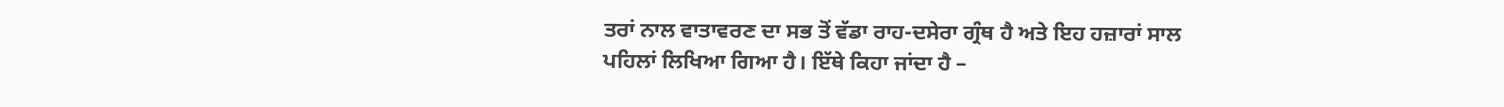ਤਰਾਂ ਨਾਲ ਵਾਤਾਵਰਣ ਦਾ ਸਭ ਤੋਂ ਵੱਡਾ ਰਾਹ-ਦਸੇਰਾ ਗ੍ਰੰਥ ਹੈ ਅਤੇ ਇਹ ਹਜ਼ਾਰਾਂ ਸਾਲ ਪਹਿਲਾਂ ਲਿਖਿਆ ਗਿਆ ਹੈ। ਇੱਥੇ ਕਿਹਾ ਜਾਂਦਾ ਹੈ –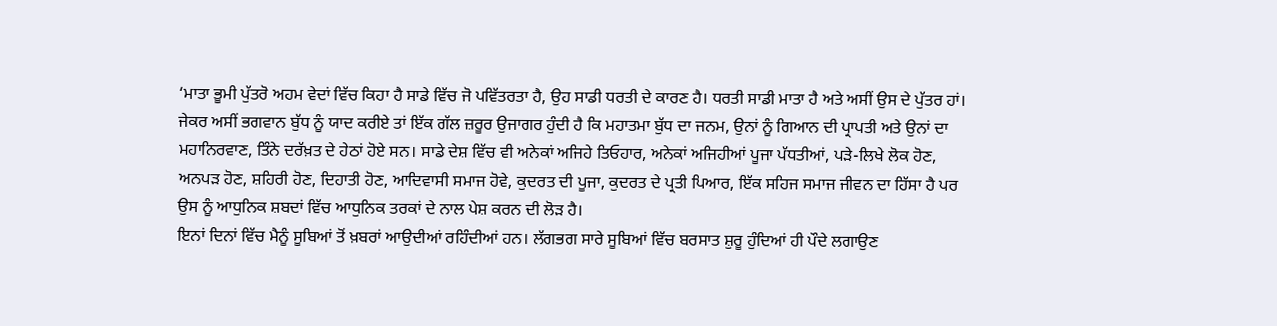‘ਮਾਤਾ ਭੂਮੀ ਪੁੱਤਰੋ ਅਹਮ ਵੇਦਾਂ ਵਿੱਚ ਕਿਹਾ ਹੈ ਸਾਡੇ ਵਿੱਚ ਜੋ ਪਵਿੱਤਰਤਾ ਹੈ, ਉਹ ਸਾਡੀ ਧਰਤੀ ਦੇ ਕਾਰਣ ਹੈ। ਧਰਤੀ ਸਾਡੀ ਮਾਤਾ ਹੈ ਅਤੇ ਅਸੀਂ ਉਸ ਦੇ ਪੁੱਤਰ ਹਾਂ। ਜੇਕਰ ਅਸੀਂ ਭਗਵਾਨ ਬੁੱਧ ਨੂੰ ਯਾਦ ਕਰੀਏ ਤਾਂ ਇੱਕ ਗੱਲ ਜ਼ਰੂਰ ਉਜਾਗਰ ਹੁੰਦੀ ਹੈ ਕਿ ਮਹਾਤਮਾ ਬੁੱਧ ਦਾ ਜਨਮ, ਉਨਾਂ ਨੂੰ ਗਿਆਨ ਦੀ ਪ੍ਰਾਪਤੀ ਅਤੇ ਉਨਾਂ ਦਾ ਮਹਾਨਿਰਵਾਣ, ਤਿੰਨੇ ਦਰੱਖ਼ਤ ਦੇ ਹੇਠਾਂ ਹੋਏ ਸਨ। ਸਾਡੇ ਦੇਸ਼ ਵਿੱਚ ਵੀ ਅਨੇਕਾਂ ਅਜਿਹੇ ਤਿਓਹਾਰ, ਅਨੇਕਾਂ ਅਜਿਹੀਆਂ ਪੂਜਾ ਪੱਧਤੀਆਂ, ਪੜੇ-ਲਿਖੇ ਲੋਕ ਹੋਣ, ਅਨਪੜ ਹੋਣ, ਸ਼ਹਿਰੀ ਹੋਣ, ਦਿਹਾਤੀ ਹੋਣ, ਆਦਿਵਾਸੀ ਸਮਾਜ ਹੋਵੇ, ਕੁਦਰਤ ਦੀ ਪੂਜਾ, ਕੁਦਰਤ ਦੇ ਪ੍ਰਤੀ ਪਿਆਰ, ਇੱਕ ਸਹਿਜ ਸਮਾਜ ਜੀਵਨ ਦਾ ਹਿੱਸਾ ਹੈ ਪਰ ਉਸ ਨੂੰ ਆਧੁਨਿਕ ਸ਼ਬਦਾਂ ਵਿੱਚ ਆਧੁਨਿਕ ਤਰਕਾਂ ਦੇ ਨਾਲ ਪੇਸ਼ ਕਰਨ ਦੀ ਲੋੜ ਹੈ।
ਇਨਾਂ ਦਿਨਾਂ ਵਿੱਚ ਮੈਨੂੰ ਸੂਬਿਆਂ ਤੋਂ ਖ਼ਬਰਾਂ ਆਉਦੀਆਂ ਰਹਿੰਦੀਆਂ ਹਨ। ਲੱਗਭਗ ਸਾਰੇ ਸੂਬਿਆਂ ਵਿੱਚ ਬਰਸਾਤ ਸ਼ੁਰੂ ਹੁੰਦਿਆਂ ਹੀ ਪੌਦੇ ਲਗਾਉਣ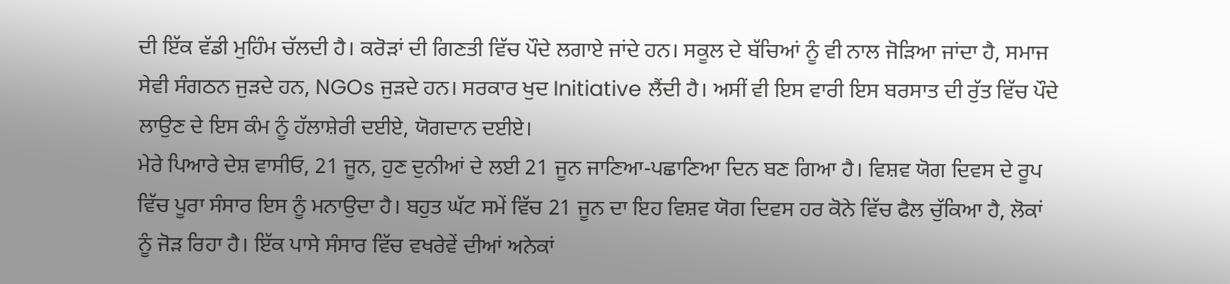ਦੀ ਇੱਕ ਵੱਡੀ ਮੁਹਿੰਮ ਚੱਲਦੀ ਹੈ। ਕਰੋੜਾਂ ਦੀ ਗਿਣਤੀ ਵਿੱਚ ਪੌਦੇ ਲਗਾਏ ਜਾਂਦੇ ਹਨ। ਸਕੂਲ ਦੇ ਬੱਚਿਆਂ ਨੂੰ ਵੀ ਨਾਲ ਜੋੜਿਆ ਜਾਂਦਾ ਹੈ, ਸਮਾਜ ਸੇਵੀ ਸੰਗਠਨ ਜੁੜਦੇ ਹਨ, NGOs ਜੁੜਦੇ ਹਨ। ਸਰਕਾਰ ਖੁਦ Initiative ਲੈਂਦੀ ਹੈ। ਅਸੀਂ ਵੀ ਇਸ ਵਾਰੀ ਇਸ ਬਰਸਾਤ ਦੀ ਰੁੱਤ ਵਿੱਚ ਪੌਦੇ ਲਾਉਣ ਦੇ ਇਸ ਕੰਮ ਨੂੰ ਹੱਲਾਸ਼ੇਰੀ ਦਈਏ, ਯੋਗਦਾਨ ਦਈਏ।
ਮੇਰੇ ਪਿਆਰੇ ਦੇਸ਼ ਵਾਸੀਓ, 21 ਜੂਨ, ਹੁਣ ਦੁਨੀਆਂ ਦੇ ਲਈ 21 ਜੂਨ ਜਾਣਿਆ-ਪਛਾਣਿਆ ਦਿਨ ਬਣ ਗਿਆ ਹੈ। ਵਿਸ਼ਵ ਯੋਗ ਦਿਵਸ ਦੇ ਰੂਪ ਵਿੱਚ ਪੂਰਾ ਸੰਸਾਰ ਇਸ ਨੂੰ ਮਨਾਉਦਾ ਹੈ। ਬਹੁਤ ਘੱਟ ਸਮੇਂ ਵਿੱਚ 21 ਜੂਨ ਦਾ ਇਹ ਵਿਸ਼ਵ ਯੋਗ ਦਿਵਸ ਹਰ ਕੋਨੇ ਵਿੱਚ ਫੈਲ ਚੁੱਕਿਆ ਹੈ, ਲੋਕਾਂ ਨੂੰ ਜੋੜ ਰਿਹਾ ਹੈ। ਇੱਕ ਪਾਸੇ ਸੰਸਾਰ ਵਿੱਚ ਵਖਰੇਵੇਂ ਦੀਆਂ ਅਨੇਕਾਂ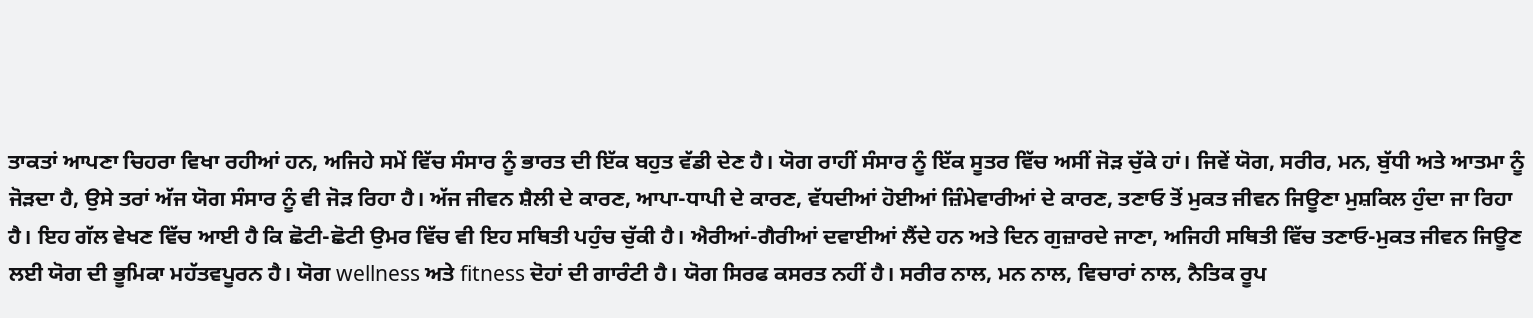ਤਾਕਤਾਂ ਆਪਣਾ ਚਿਹਰਾ ਵਿਖਾ ਰਹੀਆਂ ਹਨ, ਅਜਿਹੇ ਸਮੇਂ ਵਿੱਚ ਸੰਸਾਰ ਨੂੰ ਭਾਰਤ ਦੀ ਇੱਕ ਬਹੁਤ ਵੱਡੀ ਦੇਣ ਹੈ। ਯੋਗ ਰਾਹੀਂ ਸੰਸਾਰ ਨੂੰ ਇੱਕ ਸੂਤਰ ਵਿੱਚ ਅਸੀਂ ਜੋੜ ਚੁੱਕੇ ਹਾਂ। ਜਿਵੇਂ ਯੋਗ, ਸਰੀਰ, ਮਨ, ਬੁੱਧੀ ਅਤੇ ਆਤਮਾ ਨੂੰ ਜੋੜਦਾ ਹੈ, ਉਸੇ ਤਰਾਂ ਅੱਜ ਯੋਗ ਸੰਸਾਰ ਨੂੰ ਵੀ ਜੋੜ ਰਿਹਾ ਹੈ। ਅੱਜ ਜੀਵਨ ਸ਼ੈਲੀ ਦੇ ਕਾਰਣ, ਆਪਾ-ਧਾਪੀ ਦੇ ਕਾਰਣ, ਵੱਧਦੀਆਂ ਹੋਈਆਂ ਜ਼ਿੰਮੇਵਾਰੀਆਂ ਦੇ ਕਾਰਣ, ਤਣਾਓ ਤੋਂ ਮੁਕਤ ਜੀਵਨ ਜਿਊਣਾ ਮੁਸ਼ਕਿਲ ਹੁੰਦਾ ਜਾ ਰਿਹਾ ਹੈ। ਇਹ ਗੱਲ ਵੇਖਣ ਵਿੱਚ ਆਈ ਹੈ ਕਿ ਛੋਟੀ-ਛੋਟੀ ਉਮਰ ਵਿੱਚ ਵੀ ਇਹ ਸਥਿਤੀ ਪਹੁੰਚ ਚੁੱਕੀ ਹੈ। ਐਰੀਆਂ-ਗੈਰੀਆਂ ਦਵਾਈਆਂ ਲੈਂਦੇ ਹਨ ਅਤੇ ਦਿਨ ਗੁਜ਼ਾਰਦੇ ਜਾਣਾ, ਅਜਿਹੀ ਸਥਿਤੀ ਵਿੱਚ ਤਣਾਓ-ਮੁਕਤ ਜੀਵਨ ਜਿਊਣ ਲਈ ਯੋਗ ਦੀ ਭੂਮਿਕਾ ਮਹੱਤਵਪੂਰਨ ਹੈ। ਯੋਗ wellness ਅਤੇ fitness ਦੋਹਾਂ ਦੀ ਗਾਰੰਟੀ ਹੈ। ਯੋਗ ਸਿਰਫ ਕਸਰਤ ਨਹੀਂ ਹੈ। ਸਰੀਰ ਨਾਲ, ਮਨ ਨਾਲ, ਵਿਚਾਰਾਂ ਨਾਲ, ਨੈਤਿਕ ਰੂਪ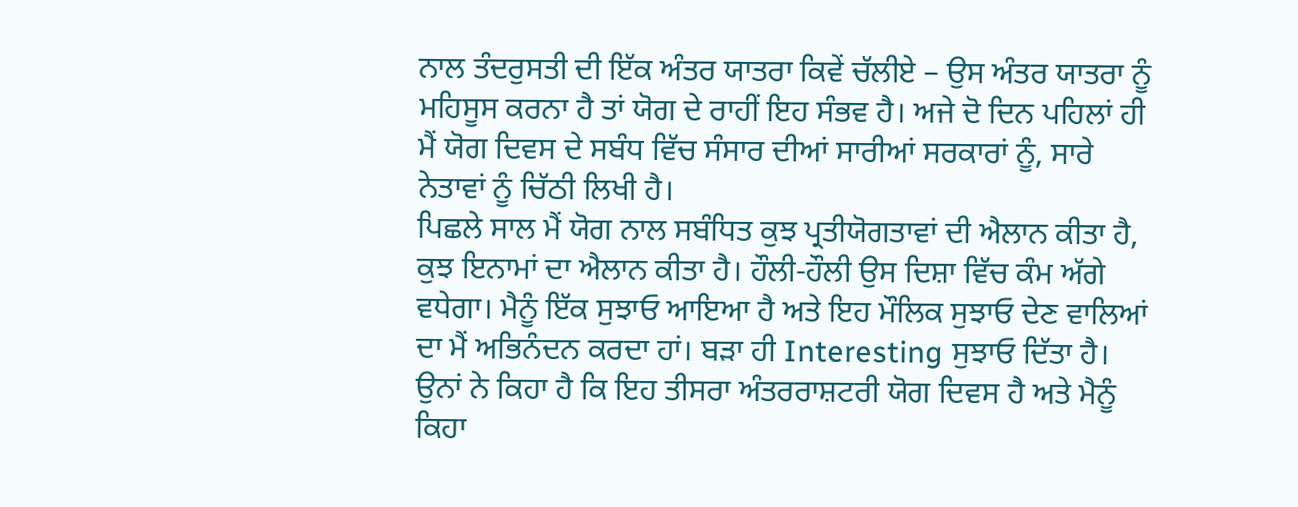ਨਾਲ ਤੰਦਰੁਸਤੀ ਦੀ ਇੱਕ ਅੰਤਰ ਯਾਤਰਾ ਕਿਵੇਂ ਚੱਲੀਏ – ਉਸ ਅੰਤਰ ਯਾਤਰਾ ਨੂੰ ਮਹਿਸੂਸ ਕਰਨਾ ਹੈ ਤਾਂ ਯੋਗ ਦੇ ਰਾਹੀਂ ਇਹ ਸੰਭਵ ਹੈ। ਅਜੇ ਦੋ ਦਿਨ ਪਹਿਲਾਂ ਹੀ ਮੈਂ ਯੋਗ ਦਿਵਸ ਦੇ ਸਬੰਧ ਵਿੱਚ ਸੰਸਾਰ ਦੀਆਂ ਸਾਰੀਆਂ ਸਰਕਾਰਾਂ ਨੂੰ, ਸਾਰੇ ਨੇਤਾਵਾਂ ਨੂੰ ਚਿੱਠੀ ਲਿਖੀ ਹੈ।
ਪਿਛਲੇ ਸਾਲ ਮੈਂ ਯੋਗ ਨਾਲ ਸਬੰਧਿਤ ਕੁਝ ਪ੍ਰਤੀਯੋਗਤਾਵਾਂ ਦੀ ਐਲਾਨ ਕੀਤਾ ਹੈ, ਕੁਝ ਇਨਾਮਾਂ ਦਾ ਐਲਾਨ ਕੀਤਾ ਹੈ। ਹੌਲੀ-ਹੌਲੀ ਉਸ ਦਿਸ਼ਾ ਵਿੱਚ ਕੰਮ ਅੱਗੇ ਵਧੇਗਾ। ਮੈਨੂੰ ਇੱਕ ਸੁਝਾਓ ਆਇਆ ਹੈ ਅਤੇ ਇਹ ਮੌਲਿਕ ਸੁਝਾਓ ਦੇਣ ਵਾਲਿਆਂ ਦਾ ਮੈਂ ਅਭਿਨੰਦਨ ਕਰਦਾ ਹਾਂ। ਬੜਾ ਹੀ Interesting ਸੁਝਾਓ ਦਿੱਤਾ ਹੈ। ਉਨਾਂ ਨੇ ਕਿਹਾ ਹੈ ਕਿ ਇਹ ਤੀਸਰਾ ਅੰਤਰਰਾਸ਼ਟਰੀ ਯੋਗ ਦਿਵਸ ਹੈ ਅਤੇ ਮੈਨੂੰ ਕਿਹਾ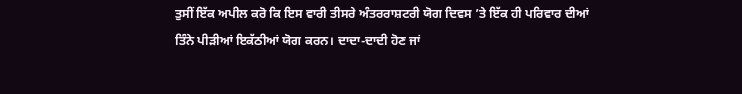ਤੁਸੀਂ ਇੱਕ ਅਪੀਲ ਕਰੋ ਕਿ ਇਸ ਵਾਰੀ ਤੀਸਰੇ ਅੰਤਰਰਾਸ਼ਟਰੀ ਯੋਗ ਦਿਵਸ ’ਤੇ ਇੱਕ ਹੀ ਪਰਿਵਾਰ ਦੀਆਂ ਤਿੰਨੇ ਪੀੜੀਆਂ ਇਕੱਠੀਆਂ ਯੋਗ ਕਰਨ। ਦਾਦਾ-ਦਾਦੀ ਹੋਣ ਜਾਂ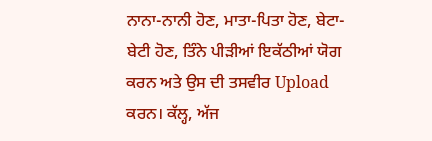ਨਾਨਾ-ਨਾਨੀ ਹੋਣ, ਮਾਤਾ-ਪਿਤਾ ਹੋਣ, ਬੇਟਾ-ਬੇਟੀ ਹੋਣ, ਤਿੰਨੇ ਪੀੜੀਆਂ ਇਕੱਠੀਆਂ ਯੋਗ ਕਰਨ ਅਤੇ ਉਸ ਦੀ ਤਸਵੀਰ Upload ਕਰਨ। ਕੱਲ੍ਹ, ਅੱਜ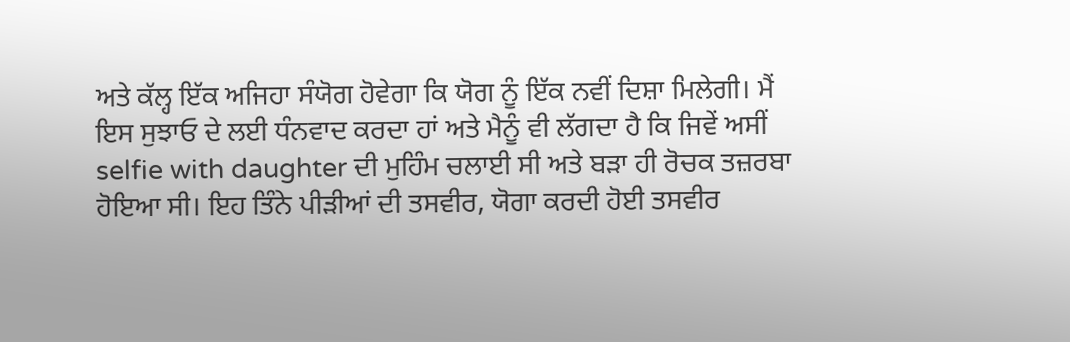ਅਤੇ ਕੱਲ੍ਹ ਇੱਕ ਅਜਿਹਾ ਸੰਯੋਗ ਹੋਵੇਗਾ ਕਿ ਯੋਗ ਨੂੰ ਇੱਕ ਨਵੀਂ ਦਿਸ਼ਾ ਮਿਲੇਗੀ। ਮੈਂ ਇਸ ਸੁਝਾਓ ਦੇ ਲਈ ਧੰਨਵਾਦ ਕਰਦਾ ਹਾਂ ਅਤੇ ਮੈਨੂੰ ਵੀ ਲੱਗਦਾ ਹੈ ਕਿ ਜਿਵੇਂ ਅਸੀਂ selfie with daughter ਦੀ ਮੁਹਿੰਮ ਚਲਾਈ ਸੀ ਅਤੇ ਬੜਾ ਹੀ ਰੋਚਕ ਤਜ਼ਰਬਾ ਹੋਇਆ ਸੀ। ਇਹ ਤਿੰਨੇ ਪੀੜੀਆਂ ਦੀ ਤਸਵੀਰ, ਯੋਗਾ ਕਰਦੀ ਹੋਈ ਤਸਵੀਰ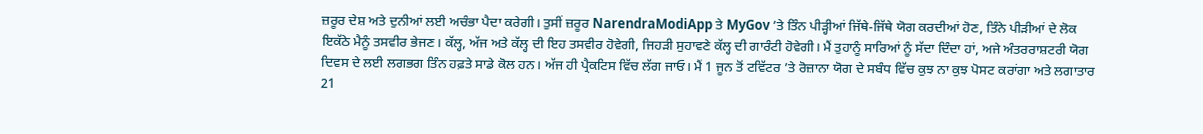ਜ਼ਰੂਰ ਦੇਸ਼ ਅਤੇ ਦੁਨੀਆਂ ਲਈ ਅਚੰਭਾ ਪੈਦਾ ਕਰੇਗੀ। ਤੁਸੀਂ ਜ਼ਰੂਰ NarendraModiApp ਤੇ MyGov ’ਤੇ ਤਿੰਨ ਪੀੜ੍ਹੀਆਂ ਜਿੱਥੇ-ਜਿੱਥੇ ਯੋਗ ਕਰਦੀਆਂ ਹੋਣ, ਤਿੰਨੇ ਪੀੜੀਆਂ ਦੇ ਲੋਕ ਇਕੱਠੇ ਮੈਨੂੰ ਤਸਵੀਰ ਭੇਜਣ। ਕੱਲ੍ਹ, ਅੱਜ ਅਤੇ ਕੱਲ੍ਹ ਦੀ ਇਹ ਤਸਵੀਰ ਹੋਵੇਗੀ, ਜਿਹੜੀ ਸੁਹਾਵਣੇ ਕੱਲ੍ਹ ਦੀ ਗਾਰੰਟੀ ਹੋਵੇਗੀ। ਮੈਂ ਤੁਹਾਨੂੰ ਸਾਰਿਆਂ ਨੂੰ ਸੱਦਾ ਦਿੰਦਾ ਹਾਂ, ਅਜੇ ਅੰਤਰਰਾਸ਼ਟਰੀ ਯੋਗ ਦਿਵਸ ਦੇ ਲਈ ਲਗਭਗ ਤਿੰਨ ਹਫ਼ਤੇ ਸਾਡੇ ਕੋਲ ਹਨ। ਅੱਜ ਹੀ ਪ੍ਰੈਕਟਿਸ ਵਿੱਚ ਲੱਗ ਜਾਓ। ਮੈਂ 1 ਜੂਨ ਤੋਂ ਟਵਿੱਟਰ ’ਤੇ ਰੋਜ਼ਾਨਾ ਯੋਗ ਦੇ ਸਬੰਧ ਵਿੱਚ ਕੁਝ ਨਾ ਕੁਝ ਪੋਸਟ ਕਰਾਂਗਾ ਅਤੇ ਲਗਾਤਾਰ 21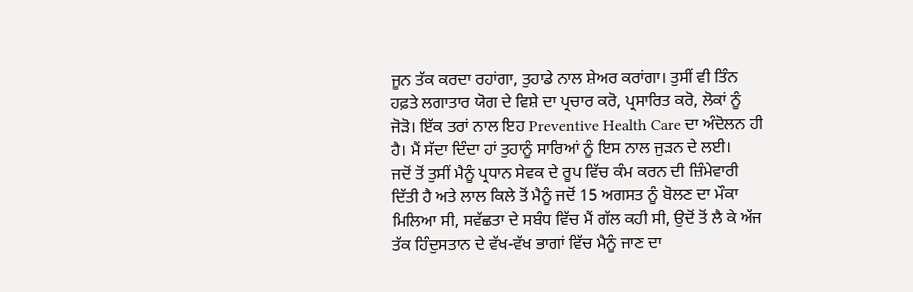ਜੂਨ ਤੱਕ ਕਰਦਾ ਰਹਾਂਗਾ, ਤੁਹਾਡੇ ਨਾਲ ਸ਼ੇਅਰ ਕਰਾਂਗਾ। ਤੁਸੀਂ ਵੀ ਤਿੰਨ ਹਫ਼ਤੇ ਲਗਾਤਾਰ ਯੋਗ ਦੇ ਵਿਸ਼ੇ ਦਾ ਪ੍ਰਚਾਰ ਕਰੋ, ਪ੍ਰਸਾਰਿਤ ਕਰੋ, ਲੋਕਾਂ ਨੂੰ ਜੋੜੋ। ਇੱਕ ਤਰਾਂ ਨਾਲ ਇਹ Preventive Health Care ਦਾ ਅੰਦੋਲਨ ਹੀ ਹੈ। ਮੈਂ ਸੱਦਾ ਦਿੰਦਾ ਹਾਂ ਤੁਹਾਨੂੰ ਸਾਰਿਆਂ ਨੂੰ ਇਸ ਨਾਲ ਜੁੜਨ ਦੇ ਲਈ।
ਜਦੋਂ ਤੋਂ ਤੁਸੀਂ ਮੈਨੂੰ ਪ੍ਰਧਾਨ ਸੇਵਕ ਦੇ ਰੂਪ ਵਿੱਚ ਕੰਮ ਕਰਨ ਦੀ ਜ਼ਿੰਮੇਵਾਰੀ ਦਿੱਤੀ ਹੈ ਅਤੇ ਲਾਲ ਕਿਲੇ ਤੋਂ ਮੈਨੂੰ ਜਦੋਂ 15 ਅਗਸਤ ਨੂੰ ਬੋਲਣ ਦਾ ਮੌਕਾ ਮਿਲਿਆ ਸੀ, ਸਵੱਛਤਾ ਦੇ ਸਬੰਧ ਵਿੱਚ ਮੈਂ ਗੱਲ ਕਹੀ ਸੀ, ਉਦੋਂ ਤੋਂ ਲੈ ਕੇ ਅੱਜ ਤੱਕ ਹਿੰਦੁਸਤਾਨ ਦੇ ਵੱਖ-ਵੱਖ ਭਾਗਾਂ ਵਿੱਚ ਮੈਨੂੰ ਜਾਣ ਦਾ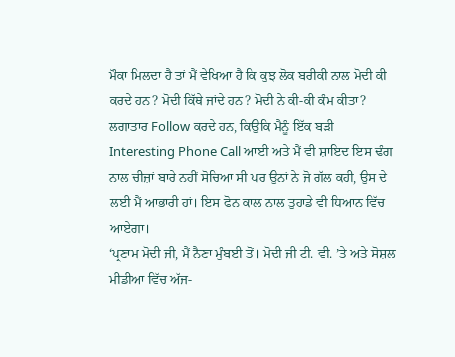ਮੌਕਾ ਮਿਲਦਾ ਹੈ ਤਾਂ ਮੈਂ ਵੇਖਿਆ ਹੈ ਕਿ ਕੁਝ ਲੋਕ ਬਰੀਕੀ ਨਾਲ ਮੋਦੀ ਕੀ ਕਰਦੇ ਹਨ? ਮੋਦੀ ਕਿੱਥੇ ਜਾਂਦੇ ਹਨ? ਮੋਦੀ ਨੇ ਕੀ-ਕੀ ਕੰਮ ਕੀਤਾ? ਲਗਾਤਾਰ Follow ਕਰਦੇ ਹਨ, ਕਿਉਕਿ ਮੈਨੂੰ ਇੱਕ ਬੜੀ Interesting Phone Call ਆਈ ਅਤੇ ਮੈਂ ਵੀ ਸ਼ਾਇਦ ਇਸ ਢੰਗ ਨਾਲ ਚੀਜ਼ਾਂ ਬਾਰੇ ਨਹੀਂ ਸੋਚਿਆ ਸੀ ਪਰ ਉਨਾਂ ਨੇ ਜੋ ਗੱਲ ਕਹੀ, ਉਸ ਦੇ ਲਈ ਮੈਂ ਆਭਾਰੀ ਹਾਂ। ਇਸ ਫੋਨ ਕਾਲ ਨਾਲ ਤੁਹਾਡੇ ਵੀ ਧਿਆਨ ਵਿੱਚ ਆਏਗਾ।
‘ਪ੍ਰਣਾਮ ਮੋਦੀ ਜੀ, ਮੈਂ ਨੈਣਾ ਮੁੰਬਈ ਤੋਂ। ਮੋਦੀ ਜੀ ਟੀ. ਵੀ. ’ਤੇ ਅਤੇ ਸੋਸ਼ਲ ਮੀਡੀਆ ਵਿੱਚ ਅੱਜ-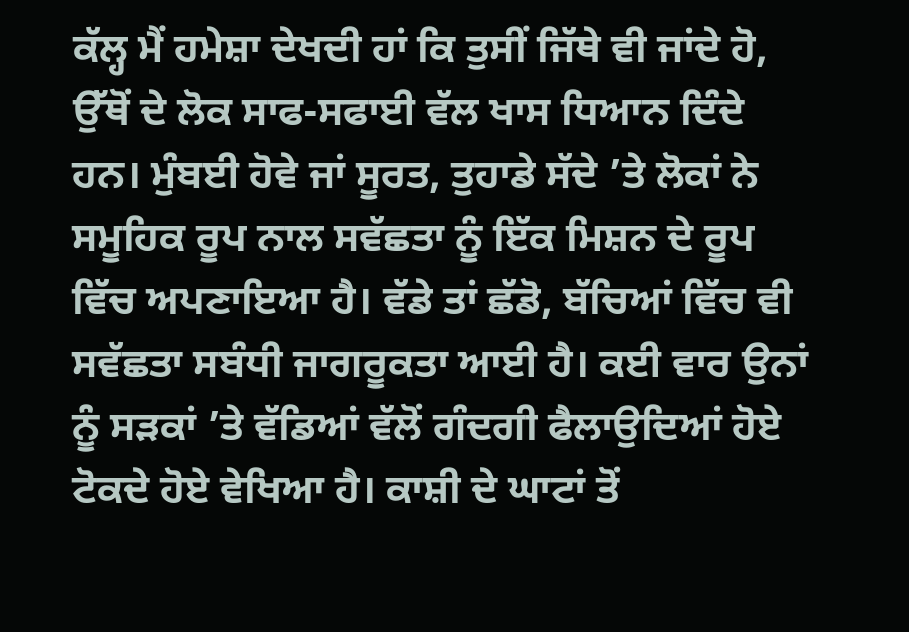ਕੱਲ੍ਹ ਮੈਂ ਹਮੇਸ਼ਾ ਦੇਖਦੀ ਹਾਂ ਕਿ ਤੁਸੀਂ ਜਿੱਥੇ ਵੀ ਜਾਂਦੇ ਹੋ, ਉੱਥੋਂ ਦੇ ਲੋਕ ਸਾਫ-ਸਫਾਈ ਵੱਲ ਖਾਸ ਧਿਆਨ ਦਿੰਦੇ ਹਨ। ਮੁੰਬਈ ਹੋਵੇ ਜਾਂ ਸੂਰਤ, ਤੁਹਾਡੇ ਸੱਦੇ ’ਤੇ ਲੋਕਾਂ ਨੇ ਸਮੂਹਿਕ ਰੂਪ ਨਾਲ ਸਵੱਛਤਾ ਨੂੰ ਇੱਕ ਮਿਸ਼ਨ ਦੇ ਰੂਪ ਵਿੱਚ ਅਪਣਾਇਆ ਹੈ। ਵੱਡੇ ਤਾਂ ਛੱਡੋ, ਬੱਚਿਆਂ ਵਿੱਚ ਵੀ ਸਵੱਛਤਾ ਸਬੰਧੀ ਜਾਗਰੂਕਤਾ ਆਈ ਹੈ। ਕਈ ਵਾਰ ਉਨਾਂ ਨੂੰ ਸੜਕਾਂ ’ਤੇ ਵੱਡਿਆਂ ਵੱਲੋਂ ਗੰਦਗੀ ਫੈਲਾਉਦਿਆਂ ਹੋਏ ਟੋਕਦੇ ਹੋਏ ਵੇਖਿਆ ਹੈ। ਕਾਸ਼ੀ ਦੇ ਘਾਟਾਂ ਤੋਂ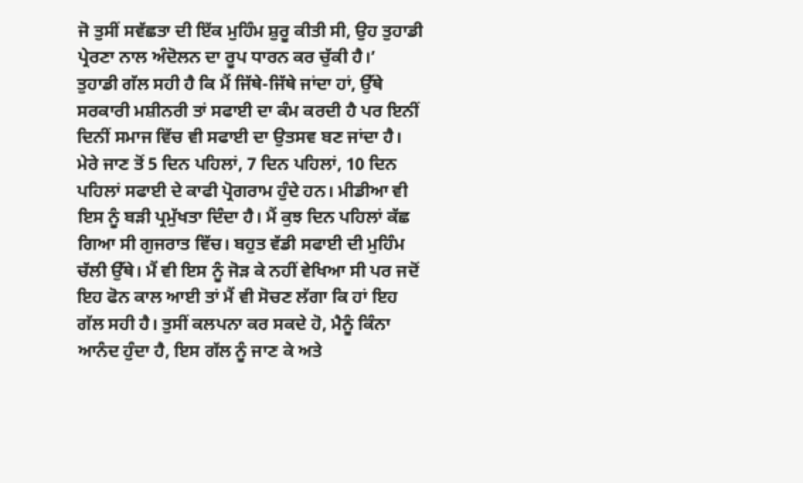ਜੋ ਤੁਸੀਂ ਸਵੱਛਤਾ ਦੀ ਇੱਕ ਮੁਹਿੰਮ ਸ਼ੁਰੂ ਕੀਤੀ ਸੀ, ਉਹ ਤੁਹਾਡੀ ਪ੍ਰੇਰਣਾ ਨਾਲ ਅੰਦੋਲਨ ਦਾ ਰੂਪ ਧਾਰਨ ਕਰ ਚੁੱਕੀ ਹੈ।’
ਤੁਹਾਡੀ ਗੱਲ ਸਹੀ ਹੈ ਕਿ ਮੈਂ ਜਿੱਥੇ-ਜਿੱਥੇ ਜਾਂਦਾ ਹਾਂ, ਉੱਥੇ ਸਰਕਾਰੀ ਮਸ਼ੀਨਰੀ ਤਾਂ ਸਫਾਈ ਦਾ ਕੰਮ ਕਰਦੀ ਹੈ ਪਰ ਇਨੀਂ ਦਿਨੀਂ ਸਮਾਜ ਵਿੱਚ ਵੀ ਸਫਾਈ ਦਾ ਉਤਸਵ ਬਣ ਜਾਂਦਾ ਹੈ। ਮੇਰੇ ਜਾਣ ਤੋਂ 5 ਦਿਨ ਪਹਿਲਾਂ, 7 ਦਿਨ ਪਹਿਲਾਂ, 10 ਦਿਨ ਪਹਿਲਾਂ ਸਫਾਈ ਦੇ ਕਾਫੀ ਪ੍ਰੋਗਰਾਮ ਹੁੰਦੇ ਹਨ। ਮੀਡੀਆ ਵੀ ਇਸ ਨੂੰ ਬੜੀ ਪ੍ਰਮੁੱਖਤਾ ਦਿੰਦਾ ਹੈ। ਮੈਂ ਕੁਝ ਦਿਨ ਪਹਿਲਾਂ ਕੱਛ ਗਿਆ ਸੀ ਗੁਜਰਾਤ ਵਿੱਚ। ਬਹੁਤ ਵੱਡੀ ਸਫਾਈ ਦੀ ਮੁਹਿੰਮ ਚੱਲੀ ਉੱਥੇ। ਮੈਂ ਵੀ ਇਸ ਨੂੰ ਜੋੜ ਕੇ ਨਹੀਂ ਵੇਖਿਆ ਸੀ ਪਰ ਜਦੋਂ ਇਹ ਫੋਨ ਕਾਲ ਆਈ ਤਾਂ ਮੈਂ ਵੀ ਸੋਚਣ ਲੱਗਾ ਕਿ ਹਾਂ ਇਹ ਗੱਲ ਸਹੀ ਹੈ। ਤੁਸੀਂ ਕਲਪਨਾ ਕਰ ਸਕਦੇ ਹੋ, ਮੈਨੂੰ ਕਿੰਨਾ ਆਨੰਦ ਹੁੰਦਾ ਹੈ, ਇਸ ਗੱਲ ਨੂੰ ਜਾਣ ਕੇ ਅਤੇ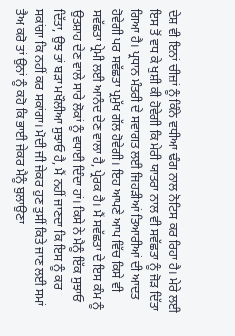ਦੇਸ਼ ਵੀ ਇਨਾਂ ਚੀਜ਼ਾਂ ਨੂੰ ਕਿੰਨੇ ਵਧੀਆ ਢੰਗ ਨਾਲ ਨੋਟਿਸ ਕਰ ਰਿਹਾ ਹੈ। ਮੇਰੇ ਲਈ ਇਸ ਤੋਂ ਵਧ ਕੇ ਖੁਸ਼ੀ ਕੀ ਹੋਵੇਗੀ ਕਿ ਮੇਰੀ ਯਾਤਰਾ ਨਾਲ ਵੀ ਸਵੱਛਤਾ ਨੂੰ ਜੋੜ ਦਿੱਤਾ ਗਿਆ ਹੈ। ਪ੍ਰਧਾਨ ਮੰਤਰੀ ਦੇ ਸਵਾਗਤ ਲਈ ਜਿਹੜੀਆਂ ਤਿਆਰੀਆਂ ਦੀ ਆਦਤ ਹੋਵੇਗੀ ਪਰ ਸਵੱਛਤਾ ਪ੍ਰਮੁੱਖ ਗੱਲ ਹੋਵੇਗੀ। ਇਹ ਆਪਣੇ ਆਪ ਵਿੱਚ ਕਿਸੇ ਵੀ ਸਵੱਛਤਾ ਪ੍ਰੇਮੀ ਲਈ ਆਨੰਦ ਦੇਣ ਵਾਲਾ ਹੈ, ਪ੍ਰੇਰਕ ਹੈ। ਮੈਂ ਸਵੱਛਤਾ ਦੇ ਇਸ ਕੰਮ ਨੂੰ ਉਤਸ਼ਾਹ ਦੇਣ ਵਾਲੇ ਸਾਰੇ ਲੋਕਾਂ ਨੂੰ ਵਧਾਈ ਦਿੰਦਾ ਹਾਂ। ਕਿਸੇ ਨੇ ਮੈਨੂੰ ਇੱਕ ਸੁਝਾਓ ਦਿੱਤਾ, ਉਝ ਤਾਂ ਬੜਾ ਮਖੌਲੀਆ ਸੁਝਾਓ ਹੈ, ਮੈਂ ਨਹੀਂ ਜਾਣਦਾ ਕਿ ਇਸ ਨੂੰ ਕਰ ਸਕਾਂਗਾ ਕਿ ਨਹੀਂ ਕਰ ਸਕਾਂਗਾ। ਮੋਦੀ ਜੀ ਜੇਕਰ ਹੁਣ ਤੁਸੀਂ ਕਿਤੇ ਜਾਣ ਲਈ ਸਮਾਂ ਤੈਅ ਕਰੋ ਤਾਂ ਉਨਾਂ ਨੂੰ ਕਹੋ ਕਿ ਭਾਈ ਜੇਕਰ ਮੈਨੂੰ ਬੁਲਾਉਣਾ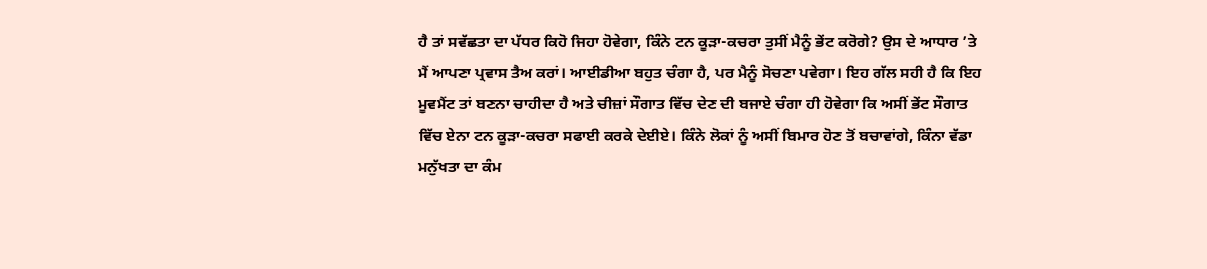ਹੈ ਤਾਂ ਸਵੱਛਤਾ ਦਾ ਪੱਧਰ ਕਿਹੋ ਜਿਹਾ ਹੋਵੇਗਾ, ਕਿੰਨੇ ਟਨ ਕੂੜਾ-ਕਚਰਾ ਤੁਸੀਂ ਮੈਨੂੰ ਭੇਂਟ ਕਰੋਗੇ? ਉਸ ਦੇ ਆਧਾਰ ’ਤੇ ਮੈਂ ਆਪਣਾ ਪ੍ਰਵਾਸ ਤੈਅ ਕਰਾਂ। ਆਈਡੀਆ ਬਹੁਤ ਚੰਗਾ ਹੈ, ਪਰ ਮੈਨੂੰ ਸੋਚਣਾ ਪਵੇਗਾ। ਇਹ ਗੱਲ ਸਹੀ ਹੈ ਕਿ ਇਹ ਮੂਵਮੈਂਟ ਤਾਂ ਬਣਨਾ ਚਾਹੀਦਾ ਹੈ ਅਤੇ ਚੀਜ਼ਾਂ ਸੌਗਾਤ ਵਿੱਚ ਦੇਣ ਦੀ ਬਜਾਏ ਚੰਗਾ ਹੀ ਹੋਵੇਗਾ ਕਿ ਅਸੀਂ ਭੇਂਟ ਸੌਗਾਤ ਵਿੱਚ ਏਨਾ ਟਨ ਕੂੜਾ-ਕਚਰਾ ਸਫਾਈ ਕਰਕੇ ਦੇਈਏ। ਕਿੰਨੇ ਲੋਕਾਂ ਨੂੰ ਅਸੀਂ ਬਿਮਾਰ ਹੋਣ ਤੋਂ ਬਚਾਵਾਂਗੇ, ਕਿੰਨਾ ਵੱਡਾ ਮਨੁੱਖਤਾ ਦਾ ਕੰਮ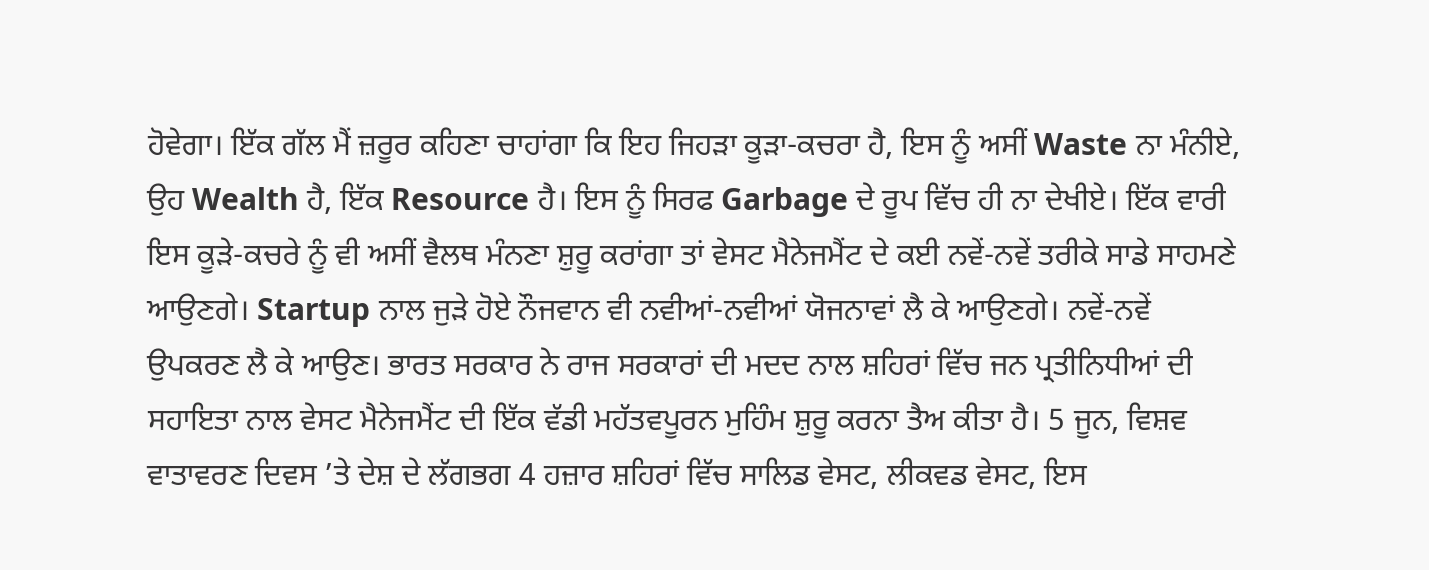ਹੋਵੇਗਾ। ਇੱਕ ਗੱਲ ਮੈਂ ਜ਼ਰੂਰ ਕਹਿਣਾ ਚਾਹਾਂਗਾ ਕਿ ਇਹ ਜਿਹੜਾ ਕੂੜਾ-ਕਚਰਾ ਹੈ, ਇਸ ਨੂੰ ਅਸੀਂ Waste ਨਾ ਮੰਨੀਏ, ਉਹ Wealth ਹੈ, ਇੱਕ Resource ਹੈ। ਇਸ ਨੂੰ ਸਿਰਫ Garbage ਦੇ ਰੂਪ ਵਿੱਚ ਹੀ ਨਾ ਦੇਖੀਏ। ਇੱਕ ਵਾਰੀ ਇਸ ਕੂੜੇ-ਕਚਰੇ ਨੂੰ ਵੀ ਅਸੀਂ ਵੈਲਥ ਮੰਨਣਾ ਸ਼ੁਰੂ ਕਰਾਂਗਾ ਤਾਂ ਵੇਸਟ ਮੈਨੇਜਮੈਂਟ ਦੇ ਕਈ ਨਵੇਂ-ਨਵੇਂ ਤਰੀਕੇ ਸਾਡੇ ਸਾਹਮਣੇ ਆਉਣਗੇ। Startup ਨਾਲ ਜੁੜੇ ਹੋਏ ਨੌਜਵਾਨ ਵੀ ਨਵੀਆਂ-ਨਵੀਆਂ ਯੋਜਨਾਵਾਂ ਲੈ ਕੇ ਆਉਣਗੇ। ਨਵੇਂ-ਨਵੇਂ ਉਪਕਰਣ ਲੈ ਕੇ ਆਉਣ। ਭਾਰਤ ਸਰਕਾਰ ਨੇ ਰਾਜ ਸਰਕਾਰਾਂ ਦੀ ਮਦਦ ਨਾਲ ਸ਼ਹਿਰਾਂ ਵਿੱਚ ਜਨ ਪ੍ਰਤੀਨਿਧੀਆਂ ਦੀ ਸਹਾਇਤਾ ਨਾਲ ਵੇਸਟ ਮੈਨੇਜਮੈਂਟ ਦੀ ਇੱਕ ਵੱਡੀ ਮਹੱਤਵਪੂਰਨ ਮੁਹਿੰਮ ਸ਼ੁਰੂ ਕਰਨਾ ਤੈਅ ਕੀਤਾ ਹੈ। 5 ਜੂਨ, ਵਿਸ਼ਵ ਵਾਤਾਵਰਣ ਦਿਵਸ ’ਤੇ ਦੇਸ਼ ਦੇ ਲੱਗਭਗ 4 ਹਜ਼ਾਰ ਸ਼ਹਿਰਾਂ ਵਿੱਚ ਸਾਲਿਡ ਵੇਸਟ, ਲੀਕਵਡ ਵੇਸਟ, ਇਸ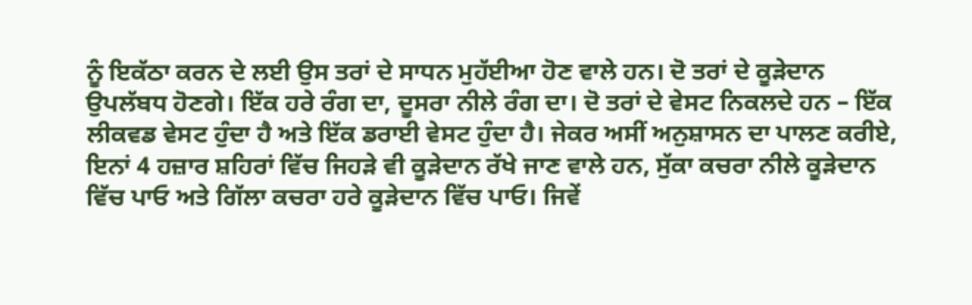ਨੂੰ ਇਕੱਠਾ ਕਰਨ ਦੇ ਲਈ ਉਸ ਤਰਾਂ ਦੇ ਸਾਧਨ ਮੁਹੱਈਆ ਹੋਣ ਵਾਲੇ ਹਨ। ਦੋ ਤਰਾਂ ਦੇ ਕੂੜੇਦਾਨ ਉਪਲੱਬਧ ਹੋਣਗੇ। ਇੱਕ ਹਰੇ ਰੰਗ ਦਾ, ਦੂਸਰਾ ਨੀਲੇ ਰੰਗ ਦਾ। ਦੋ ਤਰਾਂ ਦੇ ਵੇਸਟ ਨਿਕਲਦੇ ਹਨ – ਇੱਕ ਲੀਕਵਡ ਵੇਸਟ ਹੁੰਦਾ ਹੈ ਅਤੇ ਇੱਕ ਡਰਾਈ ਵੇਸਟ ਹੁੰਦਾ ਹੈ। ਜੇਕਰ ਅਸੀਂ ਅਨੁਸ਼ਾਸਨ ਦਾ ਪਾਲਣ ਕਰੀਏ, ਇਨਾਂ 4 ਹਜ਼ਾਰ ਸ਼ਹਿਰਾਂ ਵਿੱਚ ਜਿਹੜੇ ਵੀ ਕੂੜੇਦਾਨ ਰੱਖੇ ਜਾਣ ਵਾਲੇ ਹਨ, ਸੁੱਕਾ ਕਚਰਾ ਨੀਲੇ ਕੂੜੇਦਾਨ ਵਿੱਚ ਪਾਓ ਅਤੇ ਗਿੱਲਾ ਕਚਰਾ ਹਰੇ ਕੂੜੇਦਾਨ ਵਿੱਚ ਪਾਓ। ਜਿਵੇਂ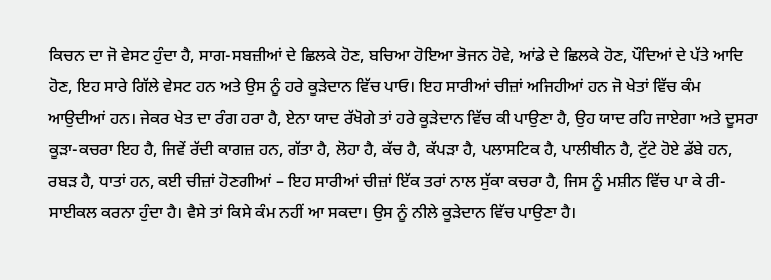ਕਿਚਨ ਦਾ ਜੋ ਵੇਸਟ ਹੁੰਦਾ ਹੈ, ਸਾਗ-ਸਬਜ਼ੀਆਂ ਦੇ ਛਿਲਕੇ ਹੋਣ, ਬਚਿਆ ਹੋਇਆ ਭੋਜਨ ਹੋਵੇ, ਆਂਡੇ ਦੇ ਛਿਲਕੇ ਹੋਣ, ਪੌਦਿਆਂ ਦੇ ਪੱਤੇ ਆਦਿ ਹੋਣ, ਇਹ ਸਾਰੇ ਗਿੱਲੇ ਵੇਸਟ ਹਨ ਅਤੇ ਉਸ ਨੂੰ ਹਰੇ ਕੂੜੇਦਾਨ ਵਿੱਚ ਪਾਓ। ਇਹ ਸਾਰੀਆਂ ਚੀਜ਼ਾਂ ਅਜਿਹੀਆਂ ਹਨ ਜੋ ਖੇਤਾਂ ਵਿੱਚ ਕੰਮ ਆਉਦੀਆਂ ਹਨ। ਜੇਕਰ ਖੇਤ ਦਾ ਰੰਗ ਹਰਾ ਹੈ, ਏਨਾ ਯਾਦ ਰੱਖੋਗੇ ਤਾਂ ਹਰੇ ਕੂੜੇਦਾਨ ਵਿੱਚ ਕੀ ਪਾਉਣਾ ਹੈ, ਉਹ ਯਾਦ ਰਹਿ ਜਾਏਗਾ ਅਤੇ ਦੂਸਰਾ ਕੂੜਾ-ਕਚਰਾ ਇਹ ਹੈ, ਜਿਵੇਂ ਰੱਦੀ ਕਾਗਜ਼ ਹਨ, ਗੱਤਾ ਹੈ, ਲੋਹਾ ਹੈ, ਕੱਚ ਹੈ, ਕੱਪੜਾ ਹੈ, ਪਲਾਸਟਿਕ ਹੈ, ਪਾਲੀਥੀਨ ਹੈ, ਟੁੱਟੇ ਹੋਏ ਡੱਬੇ ਹਨ, ਰਬੜ ਹੈ, ਧਾਤਾਂ ਹਨ, ਕਈ ਚੀਜ਼ਾਂ ਹੋਣਗੀਆਂ – ਇਹ ਸਾਰੀਆਂ ਚੀਜ਼ਾਂ ਇੱਕ ਤਰਾਂ ਨਾਲ ਸੁੱਕਾ ਕਚਰਾ ਹੈ, ਜਿਸ ਨੂੰ ਮਸ਼ੀਨ ਵਿੱਚ ਪਾ ਕੇ ਰੀ-ਸਾਈਕਲ ਕਰਨਾ ਹੁੰਦਾ ਹੈ। ਵੈਸੇ ਤਾਂ ਕਿਸੇ ਕੰਮ ਨਹੀਂ ਆ ਸਕਦਾ। ਉਸ ਨੂੰ ਨੀਲੇ ਕੂੜੇਦਾਨ ਵਿੱਚ ਪਾਉਣਾ ਹੈ।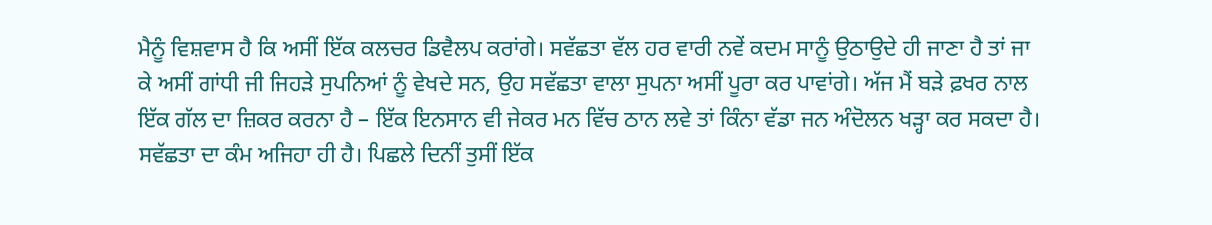ਮੈਨੂੰ ਵਿਸ਼ਵਾਸ ਹੈ ਕਿ ਅਸੀਂ ਇੱਕ ਕਲਚਰ ਡਿਵੈਲਪ ਕਰਾਂਗੇ। ਸਵੱਛਤਾ ਵੱਲ ਹਰ ਵਾਰੀ ਨਵੇਂ ਕਦਮ ਸਾਨੂੰ ਉਠਾਉਦੇ ਹੀ ਜਾਣਾ ਹੈ ਤਾਂ ਜਾ ਕੇ ਅਸੀਂ ਗਾਂਧੀ ਜੀ ਜਿਹੜੇ ਸੁਪਨਿਆਂ ਨੂੰ ਵੇਖਦੇ ਸਨ, ਉਹ ਸਵੱਛਤਾ ਵਾਲਾ ਸੁਪਨਾ ਅਸੀਂ ਪੂਰਾ ਕਰ ਪਾਵਾਂਗੇ। ਅੱਜ ਮੈਂ ਬੜੇ ਫ਼ਖਰ ਨਾਲ ਇੱਕ ਗੱਲ ਦਾ ਜ਼ਿਕਰ ਕਰਨਾ ਹੈ – ਇੱਕ ਇਨਸਾਨ ਵੀ ਜੇਕਰ ਮਨ ਵਿੱਚ ਠਾਨ ਲਵੇ ਤਾਂ ਕਿੰਨਾ ਵੱਡਾ ਜਨ ਅੰਦੋਲਨ ਖੜ੍ਹਾ ਕਰ ਸਕਦਾ ਹੈ। ਸਵੱਛਤਾ ਦਾ ਕੰਮ ਅਜਿਹਾ ਹੀ ਹੈ। ਪਿਛਲੇ ਦਿਨੀਂ ਤੁਸੀਂ ਇੱਕ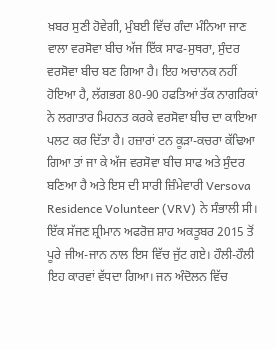ਖ਼ਬਰ ਸੁਣੀ ਹੋਵੇਗੀ, ਮੁੰਬਈ ਵਿੱਚ ਗੰਦਾ ਮੰਨਿਆ ਜਾਣ ਵਾਲਾ ਵਰਸੋਵਾ ਬੀਚ ਅੱਜ ਇੱਕ ਸਾਫ-ਸੁਥਰਾ, ਸੁੰਦਰ ਵਰਸੋਵਾ ਬੀਚ ਬਣ ਗਿਆ ਹੈ। ਇਹ ਅਚਾਨਕ ਨਹੀਂ ਹੋਇਆ ਹੈ, ਲੱਗਭਗ 80-90 ਹਫਤਿਆਂ ਤੱਕ ਨਾਗਰਿਕਾਂ ਨੇ ਲਗਾਤਾਰ ਮਿਹਨਤ ਕਰਕੇ ਵਰਸੋਵਾ ਬੀਚ ਦਾ ਕਾਇਆ ਪਲਟ ਕਰ ਦਿੱਤਾ ਹੈ। ਹਜ਼ਾਰਾਂ ਟਨ ਕੂੜਾ-ਕਚਰਾ ਕੱਢਿਆ ਗਿਆ ਤਾਂ ਜਾ ਕੇ ਅੱਜ ਵਰਸੋਵਾ ਬੀਚ ਸਾਫ ਅਤੇ ਸੁੰਦਰ ਬਣਿਆ ਹੈ ਅਤੇ ਇਸ ਦੀ ਸਾਰੀ ਜ਼ਿੰਮੇਵਾਰੀ Versova Residence Volunteer (VRV) ਨੇ ਸੰਭਾਲੀ ਸੀ। ਇੱਕ ਸੱਜਣ ਸ਼੍ਰੀਮਾਨ ਅਫਰੋਜ਼ ਸ਼ਾਹ ਅਕਤੂਬਰ 2015 ਤੋਂ ਪੂਰੇ ਜੀਅ-ਜਾਨ ਨਾਲ ਇਸ ਵਿੱਚ ਜੁੱਟ ਗਏ। ਹੌਲੀ-ਹੌਲੀ ਇਹ ਕਾਰਵਾਂ ਵੱਧਦਾ ਗਿਆ। ਜਨ ਅੰਦੋਲਨ ਵਿੱਚ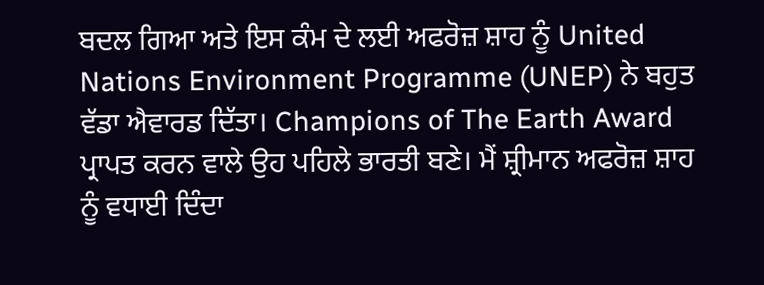ਬਦਲ ਗਿਆ ਅਤੇ ਇਸ ਕੰਮ ਦੇ ਲਈ ਅਫਰੋਜ਼ ਸ਼ਾਹ ਨੂੰ United Nations Environment Programme (UNEP) ਨੇ ਬਹੁਤ ਵੱਡਾ ਐਵਾਰਡ ਦਿੱਤਾ। Champions of The Earth Award ਪ੍ਰਾਪਤ ਕਰਨ ਵਾਲੇ ਉਹ ਪਹਿਲੇ ਭਾਰਤੀ ਬਣੇ। ਮੈਂ ਸ਼੍ਰੀਮਾਨ ਅਫਰੋਜ਼ ਸ਼ਾਹ ਨੂੰ ਵਧਾਈ ਦਿੰਦਾ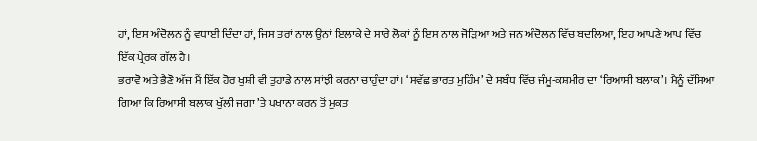ਹਾਂ, ਇਸ ਅੰਦੋਲਨ ਨੂੰ ਵਧਾਈ ਦਿੰਦਾ ਹਾਂ, ਜਿਸ ਤਰਾਂ ਨਾਲ ਉਨਾਂ ਇਲਾਕੇ ਦੇ ਸਾਰੇ ਲੋਕਾਂ ਨੂੰ ਇਸ ਨਾਲ ਜੋੜਿਆ ਅਤੇ ਜਨ ਅੰਦੋਲਨ ਵਿੱਚ ਬਦਲਿਆ, ਇਹ ਆਪਣੇ ਆਪ ਵਿੱਚ ਇੱਕ ਪ੍ਰੇਰਕ ਗੱਲ ਹੈ।
ਭਰਾਵੋ ਅਤੇ ਭੈਣੋ ਅੱਜ ਮੈਂ ਇੱਕ ਹੋਰ ਖੁਸ਼ੀ ਵੀ ਤੁਹਾਡੇ ਨਾਲ ਸਾਂਝੀ ਕਰਨਾ ਚਾਹੁੰਦਾ ਹਾਂ। ‘ਸਵੱਛ ਭਾਰਤ ਮੁਹਿੰਮ’ ਦੇ ਸਬੰਧ ਵਿੱਚ ਜੰਮੂ-ਕਸ਼ਮੀਰ ਦਾ ‘ਰਿਆਸੀ ਬਲਾਕ’। ਮੈਨੂੰ ਦੱਸਿਆ ਗਿਆ ਕਿ ਰਿਆਸੀ ਬਲਾਕ ਖੁੱਲੀ ਜਗਾ ’ਤੇ ਪਖਾਨਾ ਕਰਨ ਤੋਂ ਮੁਕਤ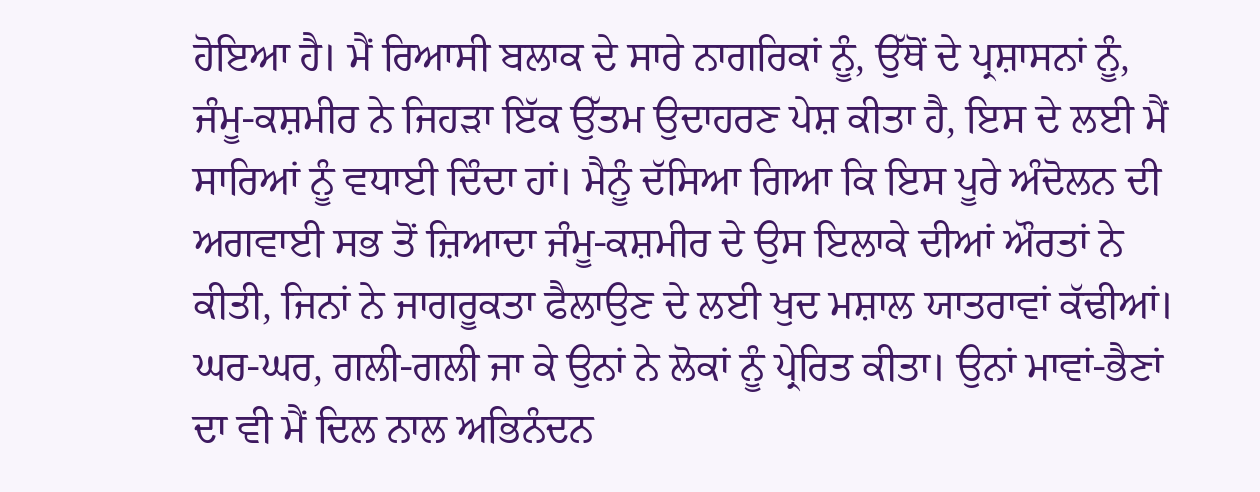ਹੋਇਆ ਹੈ। ਮੈਂ ਰਿਆਸੀ ਬਲਾਕ ਦੇ ਸਾਰੇ ਨਾਗਰਿਕਾਂ ਨੂੰ, ਉੱਥੋਂ ਦੇ ਪ੍ਰਸ਼ਾਸਨਾਂ ਨੂੰ, ਜੰਮੂ-ਕਸ਼ਮੀਰ ਨੇ ਜਿਹੜਾ ਇੱਕ ਉੱਤਮ ਉਦਾਹਰਣ ਪੇਸ਼ ਕੀਤਾ ਹੈ, ਇਸ ਦੇ ਲਈ ਮੈਂ ਸਾਰਿਆਂ ਨੂੰ ਵਧਾਈ ਦਿੰਦਾ ਹਾਂ। ਮੈਨੂੰ ਦੱਸਿਆ ਗਿਆ ਕਿ ਇਸ ਪੂਰੇ ਅੰਦੋਲਨ ਦੀ ਅਗਵਾਈ ਸਭ ਤੋਂ ਜ਼ਿਆਦਾ ਜੰਮੂ-ਕਸ਼ਮੀਰ ਦੇ ਉਸ ਇਲਾਕੇ ਦੀਆਂ ਔਰਤਾਂ ਨੇ ਕੀਤੀ, ਜਿਨਾਂ ਨੇ ਜਾਗਰੂਕਤਾ ਫੈਲਾਉਣ ਦੇ ਲਈ ਖੁਦ ਮਸ਼ਾਲ ਯਾਤਰਾਵਾਂ ਕੱਢੀਆਂ। ਘਰ-ਘਰ, ਗਲੀ-ਗਲੀ ਜਾ ਕੇ ਉਨਾਂ ਨੇ ਲੋਕਾਂ ਨੂੰ ਪ੍ਰੇਰਿਤ ਕੀਤਾ। ਉਨਾਂ ਮਾਵਾਂ-ਭੈਣਾਂ ਦਾ ਵੀ ਮੈਂ ਦਿਲ ਨਾਲ ਅਭਿਨੰਦਨ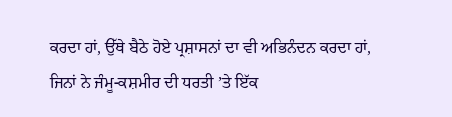ਕਰਦਾ ਹਾਂ, ਉੱਥੇ ਬੈਠੇ ਹੋਏ ਪ੍ਰਸ਼ਾਸਨਾਂ ਦਾ ਵੀ ਅਭਿਨੰਦਨ ਕਰਦਾ ਹਾਂ, ਜਿਨਾਂ ਨੇ ਜੰਮੂ-ਕਸ਼ਮੀਰ ਦੀ ਧਰਤੀ ’ਤੇ ਇੱਕ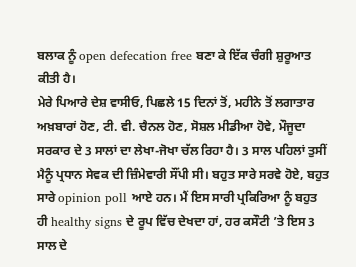ਬਲਾਕ ਨੂੰ open defecation free ਬਣਾ ਕੇ ਇੱਕ ਚੰਗੀ ਸ਼ੁਰੂਆਤ ਕੀਤੀ ਹੈ।
ਮੇਰੇ ਪਿਆਰੇ ਦੇਸ਼ ਵਾਸੀਓ, ਪਿਛਲੇ 15 ਦਿਨਾਂ ਤੋਂ, ਮਹੀਨੇ ਤੋਂ ਲਗਾਤਾਰ ਅਖ਼ਬਾਰਾਂ ਹੋਣ, ਟੀ. ਵੀ. ਚੈਨਲ ਹੋਣ, ਸੋਸ਼ਲ ਮੀਡੀਆ ਹੋਵੇ, ਮੌਜੂਦਾ ਸਰਕਾਰ ਦੇ 3 ਸਾਲਾਂ ਦਾ ਲੇਖਾ-ਜੋਖਾ ਚੱਲ ਰਿਹਾ ਹੈ। 3 ਸਾਲ ਪਹਿਲਾਂ ਤੁਸੀਂ ਮੈਨੂੰ ਪ੍ਰਧਾਨ ਸੇਵਕ ਦੀ ਜ਼ਿੰਮੇਵਾਰੀ ਸੌਂਪੀ ਸੀ। ਬਹੁਤ ਸਾਰੇ ਸਰਵੇ ਹੋਏ, ਬਹੁਤ ਸਾਰੇ opinion poll ਆਏ ਹਨ। ਮੈਂ ਇਸ ਸਾਰੀ ਪ੍ਰਕਿਰਿਆ ਨੂੰ ਬਹੁਤ ਹੀ healthy signs ਦੇ ਰੂਪ ਵਿੱਚ ਦੇਖਦਾ ਹਾਂ, ਹਰ ਕਸੌਟੀ ’ਤੇ ਇਸ 3 ਸਾਲ ਦੇ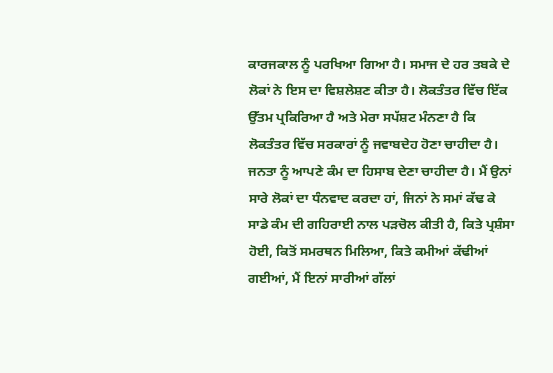ਕਾਰਜਕਾਲ ਨੂੰ ਪਰਖਿਆ ਗਿਆ ਹੈ। ਸਮਾਜ ਦੇ ਹਰ ਤਬਕੇ ਦੇ ਲੋਕਾਂ ਨੇ ਇਸ ਦਾ ਵਿਸ਼ਲੇਸ਼ਣ ਕੀਤਾ ਹੈ। ਲੋਕਤੰਤਰ ਵਿੱਚ ਇੱਕ ਉੱਤਮ ਪ੍ਰਕਿਰਿਆ ਹੈ ਅਤੇ ਮੇਰਾ ਸਪੱਸ਼ਟ ਮੰਨਣਾ ਹੈ ਕਿ ਲੋਕਤੰਤਰ ਵਿੱਚ ਸਰਕਾਰਾਂ ਨੂੰ ਜਵਾਬਦੇਹ ਹੋਣਾ ਚਾਹੀਦਾ ਹੈ। ਜਨਤਾ ਨੂੰ ਆਪਣੇ ਕੰਮ ਦਾ ਹਿਸਾਬ ਦੇਣਾ ਚਾਹੀਦਾ ਹੈ। ਮੈਂ ਉਨਾਂ ਸਾਰੇ ਲੋਕਾਂ ਦਾ ਧੰਨਵਾਦ ਕਰਦਾ ਹਾਂ, ਜਿਨਾਂ ਨੇ ਸਮਾਂ ਕੱਢ ਕੇ ਸਾਡੇ ਕੰਮ ਦੀ ਗਹਿਰਾਈ ਨਾਲ ਪੜਚੋਲ ਕੀਤੀ ਹੈ, ਕਿਤੇ ਪ੍ਰਸ਼ੰਸਾ ਹੋਈ, ਕਿਤੋਂ ਸਮਰਥਨ ਮਿਲਿਆ, ਕਿਤੇ ਕਮੀਆਂ ਕੱਢੀਆਂ ਗਈਆਂ, ਮੈਂ ਇਨਾਂ ਸਾਰੀਆਂ ਗੱਲਾਂ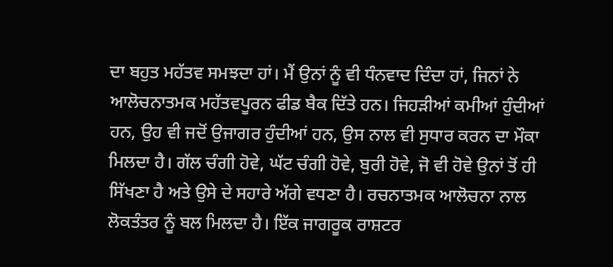ਦਾ ਬਹੁਤ ਮਹੱਤਵ ਸਮਝਦਾ ਹਾਂ। ਮੈਂ ਉਨਾਂ ਨੂੰ ਵੀ ਧੰਨਵਾਦ ਦਿੰਦਾ ਹਾਂ, ਜਿਨਾਂ ਨੇ ਆਲੋਚਨਾਤਮਕ ਮਹੱਤਵਪੂਰਨ ਫੀਡ ਬੈਕ ਦਿੱਤੇ ਹਨ। ਜਿਹੜੀਆਂ ਕਮੀਆਂ ਹੁੰਦੀਆਂ ਹਨ, ਉਹ ਵੀ ਜਦੋਂ ਉਜਾਗਰ ਹੁੰਦੀਆਂ ਹਨ, ਉਸ ਨਾਲ ਵੀ ਸੁਧਾਰ ਕਰਨ ਦਾ ਮੌਕਾ ਮਿਲਦਾ ਹੈ। ਗੱਲ ਚੰਗੀ ਹੋਵੇ, ਘੱਟ ਚੰਗੀ ਹੋਵੇ, ਬੁਰੀ ਹੋਵੇ, ਜੋ ਵੀ ਹੋਵੇ ਉਨਾਂ ਤੋਂ ਹੀ ਸਿੱਖਣਾ ਹੈ ਅਤੇ ਉਸੇ ਦੇ ਸਹਾਰੇ ਅੱਗੇ ਵਧਣਾ ਹੈ। ਰਚਨਾਤਮਕ ਆਲੋਚਨਾ ਨਾਲ ਲੋਕਤੰਤਰ ਨੂੰ ਬਲ ਮਿਲਦਾ ਹੈ। ਇੱਕ ਜਾਗਰੂਕ ਰਾਸ਼ਟਰ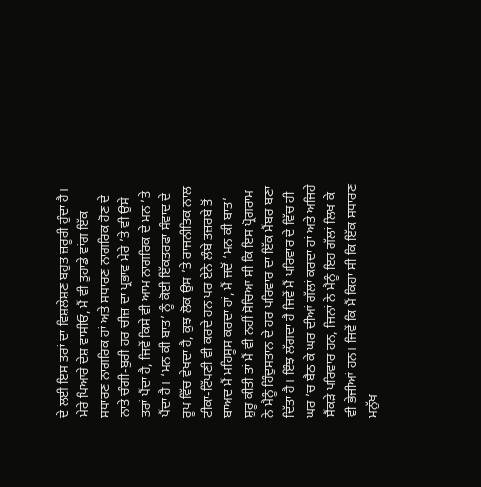ਦੇ ਲਈ ਇਸ ਤਰਾਂ ਦਾ ਵਿਸ਼ਲੇਸ਼ਣ ਬਹੁਤ ਜ਼ਰੂਰੀ ਹੁੰਦਾ ਹੈ।
ਮੇਰੇ ਪਿਆਰੇ ਦੇਸ਼ ਵਾਸੀਓ, ਮੈਂ ਵੀ ਤੁਹਾਡੇ ਵਾਂਗ ਇੱਕ ਸਧਾਰਣ ਨਾਗਰਿਕ ਹਾਂ ਅਤੇ ਸਧਾਰਣ ਨਾਗਰਿਕ ਹੋਣ ਦੇ ਨਾਤੇ ਚੰਗੀ-ਬੁਰੀ ਹਰ ਚੀਜ਼ ਦਾ ਪ੍ਰਭਾਵ ਮੇਰੇ ’ਤੇ ਵੀ ਉਸੇ ਤਰਾਂ ਪੈਂਦਾ ਹੈ, ਜਿਵੇਂ ਕਿਸੇ ਵੀ ਆਮ ਨਾਗਰਿਕ ਦੇ ਮਨ ’ਤੇ ਪੈਂਦਾ ਹੈ। ‘ਮਨ ਕੀ ਬਾਤ’ ਨੂੰ ਕੋਈ ਇੱਕਤਰਫਾ ਸੰਵਾਦ ਦੇ ਰੂਪ ਵਿੱਚ ਵੇਖਦਾ ਹੈ, ਕੁਝ ਲੋਕ ਉਸ ’ਤੇ ਰਾਜਨੀਤਿਕ ਨਾਲ ਟੀਕਾ-ਟਿੱਪਣੀ ਵੀ ਕਰਦੇ ਹਨ ਪਰ ਏਨੇ ਲੰਬੇ ਤਜ਼ਰਬੇ ਤੋਂ ਬਾਅਦ ਮੈਂ ਮਹਿਸੂਸ ਕਰਦਾ ਹਾਂ, ਮੈਂ ਜਦੋਂ ‘ਮਨ ਕੀ ਬਾਤ’ ਸ਼ੁਰੂ ਕੀਤੀ ਤਾਂ ਮੈਂ ਵੀ ਨਹੀਂ ਸੋਚਿਆ ਸੀ ਕਿ ਇਸ ਪ੍ਰੋਗਰਾਮ ਨੇ ਮੈਨੂੰ ਹਿੰਦੁਸਤਾਨ ਦੇ ਹਰ ਪਰਿਵਾਰ ਦਾ ਇੱਕ ਮੈਂਬਰ ਬਣਾ ਦਿੱਤਾ ਹੈ। ਇੰਝ ਲੱਗਦਾ ਹੈ ਜਿਵੇਂ ਮੈਂ ਪਰਿਵਾਰ ਦੇ ਵਿੱਚ ਹੀ ਘਰ ’ਚ ਬੈਠ ਕੇ ਘਰ ਦੀਆਂ ਗੱਲਾਂ ਕਰਦਾ ਹਾਂ ਅਤੇ ਅਜਿਹੇ ਸੈਂਕੜੇ ਪਰਿਵਾਰ ਹਨ, ਜਿਨਾਂ ਨੇ ਮੈਨੂੰ ਇਹ ਗੱਲਾਂ ਲਿਖ ਕੇ ਵੀ ਭੇਜੀਆਂ ਹਨ। ਜਿਵੇਂ ਕਿ ਮੈਂ ਕਿਹਾ ਸੀ ਕਿ ਇੱਕ ਸਧਾਰਣ ਮਨੁੱਖ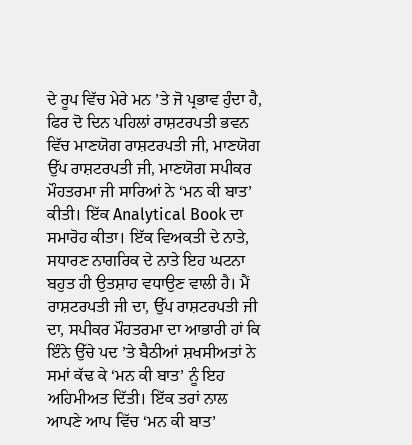ਦੇ ਰੂਪ ਵਿੱਚ ਮੇਰੇ ਮਨ ’ਤੇ ਜੋ ਪ੍ਰਭਾਵ ਹੁੰਦਾ ਹੈ, ਫਿਰ ਦੋ ਦਿਨ ਪਹਿਲਾਂ ਰਾਸ਼ਟਰਪਤੀ ਭਵਨ ਵਿੱਚ ਮਾਣਯੋਗ ਰਾਸ਼ਟਰਪਤੀ ਜੀ, ਮਾਣਯੋਗ ਉੱਪ ਰਾਸ਼ਟਰਪਤੀ ਜੀ, ਮਾਣਯੋਗ ਸਪੀਕਰ ਮੌਹਤਰਮਾ ਜੀ ਸਾਰਿਆਂ ਨੇ ‘ਮਨ ਕੀ ਬਾਤ’ ਕੀਤੀ। ਇੱਕ Analytical Book ਦਾ ਸਮਾਰੋਹ ਕੀਤਾ। ਇੱਕ ਵਿਅਕਤੀ ਦੇ ਨਾਤੇ, ਸਧਾਰਣ ਨਾਗਰਿਕ ਦੇ ਨਾਤੇ ਇਹ ਘਟਨਾ ਬਹੁਤ ਹੀ ਉਤਸ਼ਾਹ ਵਧਾਉਣ ਵਾਲੀ ਹੈ। ਮੈਂ ਰਾਸ਼ਟਰਪਤੀ ਜੀ ਦਾ, ਉੱਪ ਰਾਸ਼ਟਰਪਤੀ ਜੀ ਦਾ, ਸਪੀਕਰ ਮੌਹਤਰਮਾ ਦਾ ਆਭਾਰੀ ਹਾਂ ਕਿ ਇੰਨੇ ਉੱਚੇ ਪਦ ’ਤੇ ਬੈਠੀਆਂ ਸ਼ਖਸੀਅਤਾਂ ਨੇ ਸਮਾਂ ਕੱਢ ਕੇ ‘ਮਨ ਕੀ ਬਾਤ’ ਨੂੰ ਇਹ ਅਹਿਮੀਅਤ ਦਿੱਤੀ। ਇੱਕ ਤਰਾਂ ਨਾਲ ਆਪਣੇ ਆਪ ਵਿੱਚ ‘ਮਨ ਕੀ ਬਾਤ’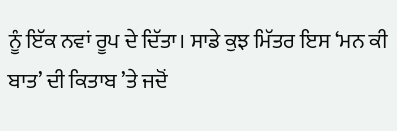ਨੂੰ ਇੱਕ ਨਵਾਂ ਰੂਪ ਦੇ ਦਿੱਤਾ। ਸਾਡੇ ਕੁਝ ਮਿੱਤਰ ਇਸ ‘ਮਨ ਕੀ ਬਾਤ’ ਦੀ ਕਿਤਾਬ ’ਤੇ ਜਦੋਂ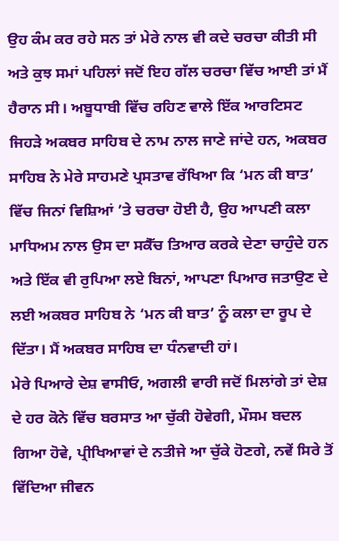ਉਹ ਕੰਮ ਕਰ ਰਹੇ ਸਨ ਤਾਂ ਮੇਰੇ ਨਾਲ ਵੀ ਕਦੇ ਚਰਚਾ ਕੀਤੀ ਸੀ ਅਤੇ ਕੁਝ ਸਮਾਂ ਪਹਿਲਾਂ ਜਦੋਂ ਇਹ ਗੱਲ ਚਰਚਾ ਵਿੱਚ ਆਈ ਤਾਂ ਮੈਂ ਹੈਰਾਨ ਸੀ। ਅਬੂਧਾਬੀ ਵਿੱਚ ਰਹਿਣ ਵਾਲੇ ਇੱਕ ਆਰਟਿਸਟ ਜਿਹੜੇ ਅਕਬਰ ਸਾਹਿਬ ਦੇ ਨਾਮ ਨਾਲ ਜਾਣੇ ਜਾਂਦੇ ਹਨ, ਅਕਬਰ ਸਾਹਿਬ ਨੇ ਮੇਰੇ ਸਾਹਮਣੇ ਪ੍ਰਸਤਾਵ ਰੱਖਿਆ ਕਿ ‘ਮਨ ਕੀ ਬਾਤ’ ਵਿੱਚ ਜਿਨਾਂ ਵਿਸ਼ਿਆਂ ’ਤੇ ਚਰਚਾ ਹੋਈ ਹੈ, ਉਹ ਆਪਣੀ ਕਲਾ ਮਾਧਿਅਮ ਨਾਲ ਉਸ ਦਾ ਸਕੈੱਚ ਤਿਆਰ ਕਰਕੇ ਦੇਣਾ ਚਾਹੁੰਦੇ ਹਨ ਅਤੇ ਇੱਕ ਵੀ ਰੁਪਿਆ ਲਏ ਬਿਨਾਂ, ਆਪਣਾ ਪਿਆਰ ਜਤਾਉਣ ਦੇ ਲਈ ਅਕਬਰ ਸਾਹਿਬ ਨੇ ‘ਮਨ ਕੀ ਬਾਤ’ ਨੂੰ ਕਲਾ ਦਾ ਰੂਪ ਦੇ ਦਿੱਤਾ। ਮੈਂ ਅਕਬਰ ਸਾਹਿਬ ਦਾ ਧੰਨਵਾਦੀ ਹਾਂ।
ਮੇਰੇ ਪਿਆਰੇ ਦੇਸ਼ ਵਾਸੀਓ, ਅਗਲੀ ਵਾਰੀ ਜਦੋਂ ਮਿਲਾਂਗੇ ਤਾਂ ਦੇਸ਼ ਦੇ ਹਰ ਕੋਨੇ ਵਿੱਚ ਬਰਸਾਤ ਆ ਚੁੱਕੀ ਹੋਵੇਗੀ, ਮੌਸਮ ਬਦਲ ਗਿਆ ਹੋਵੇ, ਪ੍ਰੀਖਿਆਵਾਂ ਦੇ ਨਤੀਜੇ ਆ ਚੁੱਕੇ ਹੋਣਗੇ, ਨਵੇਂ ਸਿਰੇ ਤੋਂ ਵਿੱਦਿਆ ਜੀਵਨ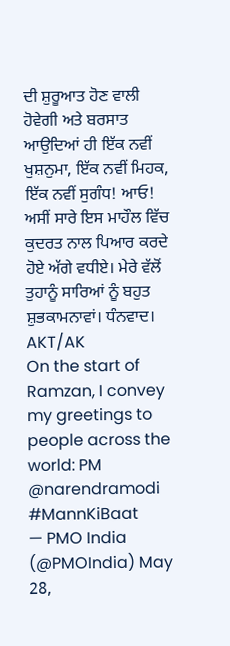ਦੀ ਸ਼ੁਰੂਆਤ ਹੋਣ ਵਾਲੀ ਹੋਵੇਗੀ ਅਤੇ ਬਰਸਾਤ ਆਉਦਿਆਂ ਹੀ ਇੱਕ ਨਵੀਂ ਖੁਸ਼ਨੁਮਾ, ਇੱਕ ਨਵੀਂ ਮਿਹਕ, ਇੱਕ ਨਵੀਂ ਸੁਗੰਧ! ਆਓ! ਅਸੀਂ ਸਾਰੇ ਇਸ ਮਾਹੌਲ ਵਿੱਚ ਕੁਦਰਤ ਨਾਲ ਪਿਆਰ ਕਰਦੇ ਹੋਏ ਅੱਗੇ ਵਧੀਏ। ਮੇਰੇ ਵੱਲੋਂ ਤੁਹਾਨੂੰ ਸਾਰਿਆਂ ਨੂੰ ਬਹੁਤ ਸ਼ੁਭਕਾਮਨਾਵਾਂ। ਧੰਨਵਾਦ।
AKT/AK
On the start of Ramzan, I convey my greetings to people across the world: PM @narendramodi #MannKiBaat
— PMO India (@PMOIndia) May 28,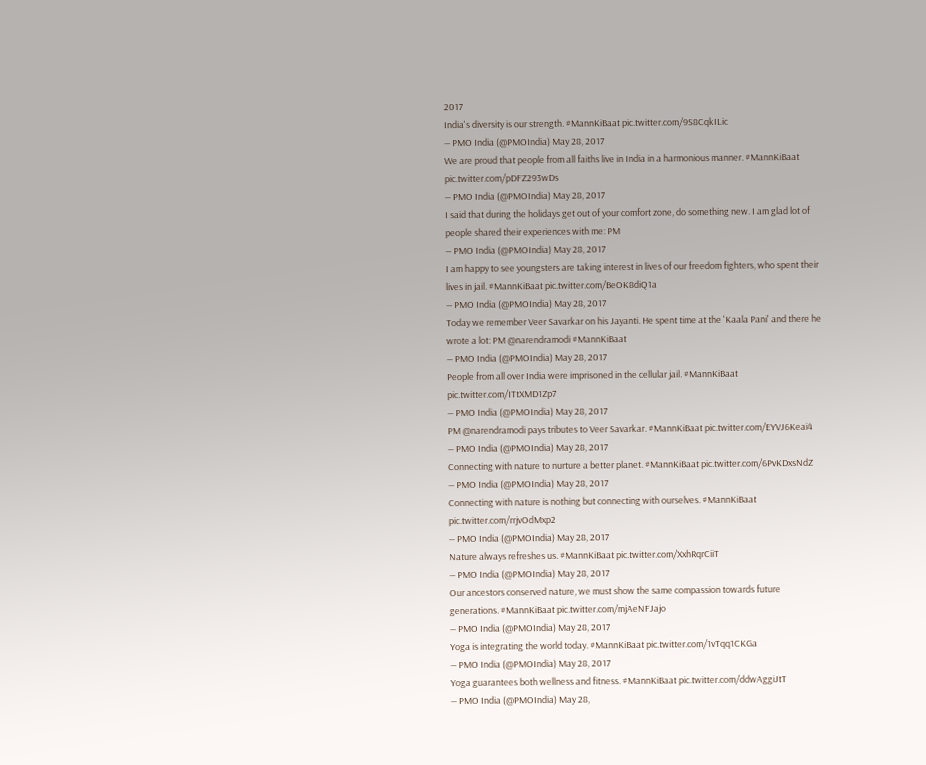2017
India's diversity is our strength. #MannKiBaat pic.twitter.com/9S8CqkILic
— PMO India (@PMOIndia) May 28, 2017
We are proud that people from all faiths live in India in a harmonious manner. #MannKiBaat pic.twitter.com/pDFZ293wDs
— PMO India (@PMOIndia) May 28, 2017
I said that during the holidays get out of your comfort zone, do something new. I am glad lot of people shared their experiences with me: PM
— PMO India (@PMOIndia) May 28, 2017
I am happy to see youngsters are taking interest in lives of our freedom fighters, who spent their lives in jail. #MannKiBaat pic.twitter.com/BeOK8diQ1a
— PMO India (@PMOIndia) May 28, 2017
Today we remember Veer Savarkar on his Jayanti. He spent time at the 'Kaala Pani' and there he wrote a lot: PM @narendramodi #MannKiBaat
— PMO India (@PMOIndia) May 28, 2017
People from all over India were imprisoned in the cellular jail. #MannKiBaat pic.twitter.com/ITtXMD1Zp7
— PMO India (@PMOIndia) May 28, 2017
PM @narendramodi pays tributes to Veer Savarkar. #MannKiBaat pic.twitter.com/EYVJ6Keai4
— PMO India (@PMOIndia) May 28, 2017
Connecting with nature to nurture a better planet. #MannKiBaat pic.twitter.com/6PvKDxsNdZ
— PMO India (@PMOIndia) May 28, 2017
Connecting with nature is nothing but connecting with ourselves. #MannKiBaat pic.twitter.com/rrjvOdMxp2
— PMO India (@PMOIndia) May 28, 2017
Nature always refreshes us. #MannKiBaat pic.twitter.com/XxhRqrCiiT
— PMO India (@PMOIndia) May 28, 2017
Our ancestors conserved nature, we must show the same compassion towards future generations. #MannKiBaat pic.twitter.com/mjAeNFJajo
— PMO India (@PMOIndia) May 28, 2017
Yoga is integrating the world today. #MannKiBaat pic.twitter.com/1vTqq1CKGa
— PMO India (@PMOIndia) May 28, 2017
Yoga guarantees both wellness and fitness. #MannKiBaat pic.twitter.com/ddwAggiJtT
— PMO India (@PMOIndia) May 28,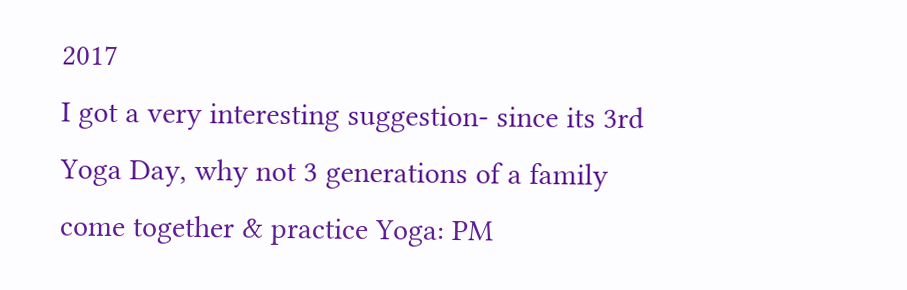2017
I got a very interesting suggestion- since its 3rd Yoga Day, why not 3 generations of a family come together & practice Yoga: PM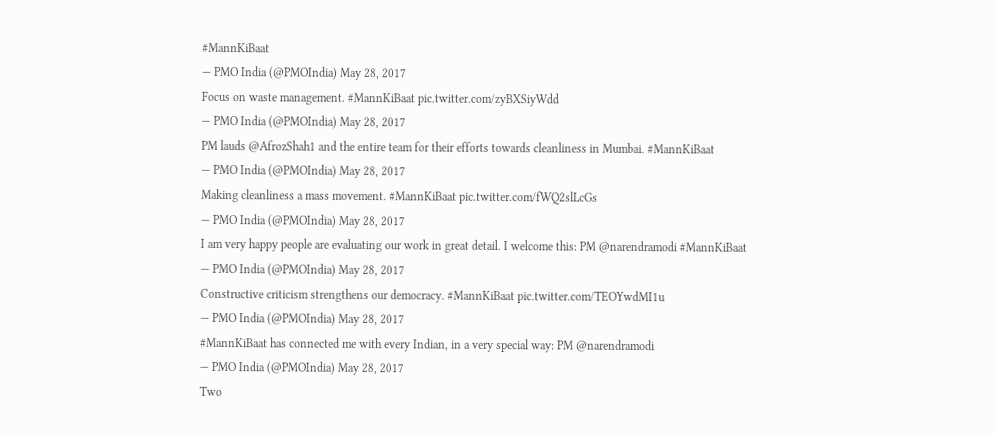#MannKiBaat
— PMO India (@PMOIndia) May 28, 2017
Focus on waste management. #MannKiBaat pic.twitter.com/zyBXSiyWdd
— PMO India (@PMOIndia) May 28, 2017
PM lauds @AfrozShah1 and the entire team for their efforts towards cleanliness in Mumbai. #MannKiBaat
— PMO India (@PMOIndia) May 28, 2017
Making cleanliness a mass movement. #MannKiBaat pic.twitter.com/fWQ2slLcGs
— PMO India (@PMOIndia) May 28, 2017
I am very happy people are evaluating our work in great detail. I welcome this: PM @narendramodi #MannKiBaat
— PMO India (@PMOIndia) May 28, 2017
Constructive criticism strengthens our democracy. #MannKiBaat pic.twitter.com/TEOYwdMI1u
— PMO India (@PMOIndia) May 28, 2017
#MannKiBaat has connected me with every Indian, in a very special way: PM @narendramodi
— PMO India (@PMOIndia) May 28, 2017
Two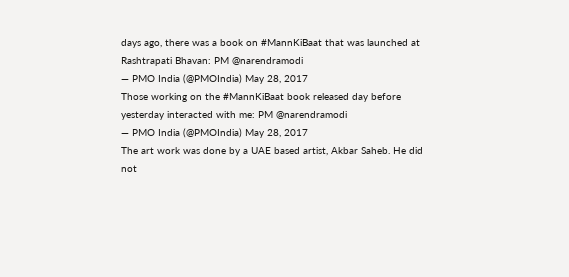days ago, there was a book on #MannKiBaat that was launched at Rashtrapati Bhavan: PM @narendramodi
— PMO India (@PMOIndia) May 28, 2017
Those working on the #MannKiBaat book released day before yesterday interacted with me: PM @narendramodi
— PMO India (@PMOIndia) May 28, 2017
The art work was done by a UAE based artist, Akbar Saheb. He did not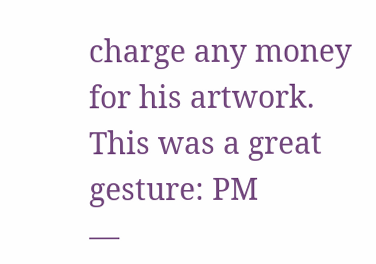charge any money for his artwork. This was a great gesture: PM
—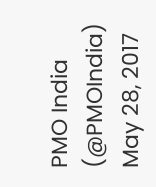PMO India (@PMOIndia) May 28, 2017